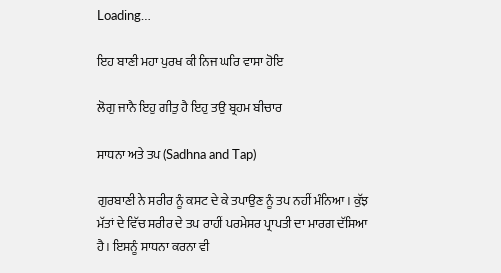Loading…

ਇਹ ਬਾਣੀ ਮਹਾ ਪੁਰਖ ਕੀ ਨਿਜ ਘਰਿ ਵਾਸਾ ਹੋਇ

ਲੋਗੁ ਜਾਨੈ ਇਹੁ ਗੀਤੁ ਹੈ ਇਹੁ ਤਉ ਬ੍ਰਹਮ ਬੀਚਾਰ

ਸਾਧਨਾ ਅਤੇ ਤਪ (Sadhna and Tap)

ਗੁਰਬਾਣੀ ਨੇ ਸਰੀਰ ਨੂੰ ਕਸਟ ਦੇ ਕੇ ਤਪਾਉਣ ਨੂੰ ਤਪ ਨਹੀਂ ਮੰਨਿਆ। ਕੁੱਝ ਮੱਤਾਂ ਦੇ ਵਿੱਚ ਸਰੀਰ ਦੇ ਤਪ ਰਾਹੀਂ ਪਰਮੇਸਰ ਪ੍ਰਾਪਤੀ ਦਾ ਮਾਰਗ ਦੱਸਿਆ ਹੈ। ਇਸਨੂੰ ਸਾਧਨਾ ਕਰਨਾ ਵੀ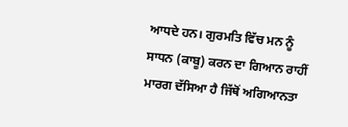ਆਧਦੇ ਹਨ। ਗੁਰਮਤਿ ਵਿੱਚ ਮਨ ਨੂੰ ਸਾਧਨ (ਕਾਬੂ) ਕਰਨ ਦਾ ਗਿਆਨ ਰਾਹੀਂ ਮਾਰਗ ਦੱਸਿਆ ਹੈ ਜਿੱਥੋਂ ਅਗਿਆਨਤਾ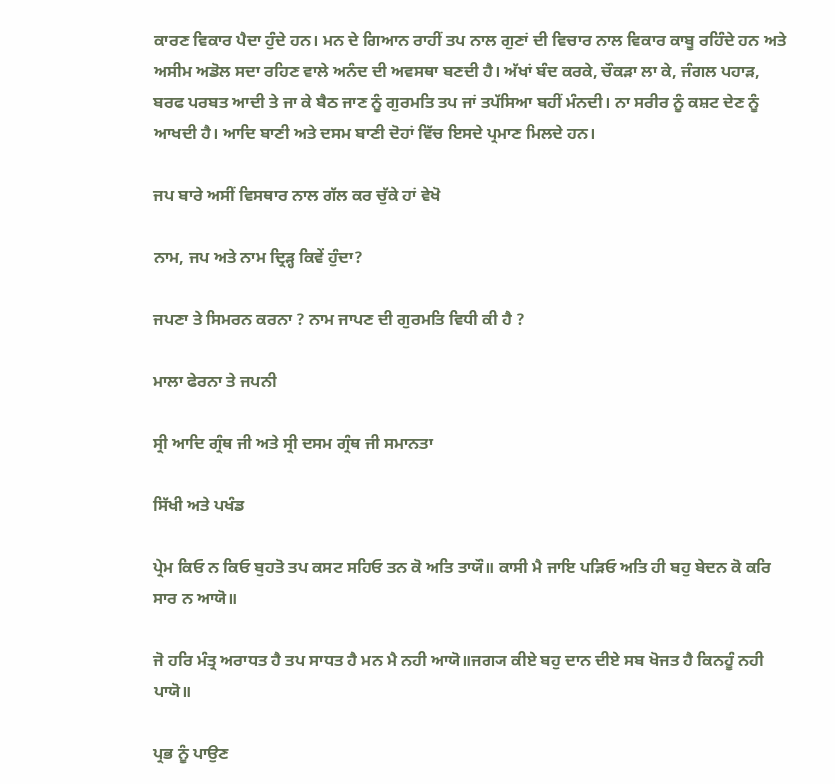ਕਾਰਣ ਵਿਕਾਰ ਪੈਦਾ ਹੁੰਦੇ ਹਨ। ਮਨ ਦੇ ਗਿਆਨ ਰਾਹੀਂ ਤਪ ਨਾਲ ਗੁਣਾਂ ਦੀ ਵਿਚਾਰ ਨਾਲ ਵਿਕਾਰ ਕਾਬੂ ਰਹਿੰਦੇ ਹਨ ਅਤੇ ਅਸੀਮ ਅਡੋਲ ਸਦਾ ਰਹਿਣ ਵਾਲੇ ਅਨੰਦ ਦੀ ਅਵਸਥਾ ਬਣਦੀ ਹੈ। ਅੱਖਾਂ ਬੰਦ ਕਰਕੇ, ਚੌਕੜਾ ਲਾ ਕੇ, ਜੰਗਲ ਪਹਾੜ, ਬਰਫ ਪਰਬਤ ਆਦੀ ਤੇ ਜਾ ਕੇ ਬੈਠ ਜਾਣ ਨੂੰ ਗੁਰਮਤਿ ਤਪ ਜਾਂ ਤਪੱਸਿਆ ਬਹੀਂ ਮੰਨਦੀ। ਨਾ ਸਰੀਰ ਨੂੰ ਕਸ਼ਟ ਦੇਣ ਨੂੰ ਆਖਦੀ ਹੈ। ਆਦਿ ਬਾਣੀ ਅਤੇ ਦਸਮ ਬਾਣੀ ਦੋਹਾਂ ਵਿੱਚ ਇਸਦੇ ਪ੍ਰਮਾਣ ਮਿਲਦੇ ਹਨ।

ਜਪ ਬਾਰੇ ਅਸੀਂ ਵਿਸਥਾਰ ਨਾਲ ਗੱਲ ਕਰ ਚੁੱਕੇ ਹਾਂ ਵੇਖੋ

ਨਾਮ, ਜਪ ਅਤੇ ਨਾਮ ਦ੍ਰਿੜ੍ਹ ਕਿਵੇਂ ਹੁੰਦਾ?

ਜਪਣਾ ਤੇ ਸਿਮਰਨ ਕਰਨਾ ? ਨਾਮ ਜਾਪਣ ਦੀ ਗੁਰਮਤਿ ਵਿਧੀ ਕੀ ਹੈ ?

ਮਾਲਾ ਫੇਰਨਾ ਤੇ ਜਪਨੀ

ਸ੍ਰੀ ਆਦਿ ਗ੍ਰੰਥ ਜੀ ਅਤੇ ਸ੍ਰੀ ਦਸਮ ਗ੍ਰੰਥ ਜੀ ਸਮਾਨਤਾ

ਸਿੱਖੀ ਅਤੇ ਪਖੰਡ

ਪ੍ਰੇਮ ਕਿਓ ਨ ਕਿਓ ਬੁਹਤੋ ਤਪ ਕਸਟ ਸਹਿਓ ਤਨ ਕੋ ਅਤਿ ਤਾਯੌ॥ ਕਾਸੀ ਮੈ ਜਾਇ ਪੜਿਓ ਅਤਿ ਹੀ ਬਹੁ ਬੇਦਨ ਕੋ ਕਰਿ ਸਾਰ ਨ ਆਯੋ॥

ਜੋ ਹਰਿ ਮੰਤ੍ਰ ਅਰਾਧਤ ਹੈ ਤਪ ਸਾਧਤ ਹੈ ਮਨ ਮੈ ਨਹੀ ਆਯੋ॥ਜਗ੍ਯ ਕੀਏ ਬਹੁ ਦਾਨ ਦੀਏ ਸਬ ਖੋਜਤ ਹੈ ਕਿਨਹੂੰ ਨਹੀ ਪਾਯੋ॥

ਪ੍ਰਭ ਨੂੰ ਪਾਉਣ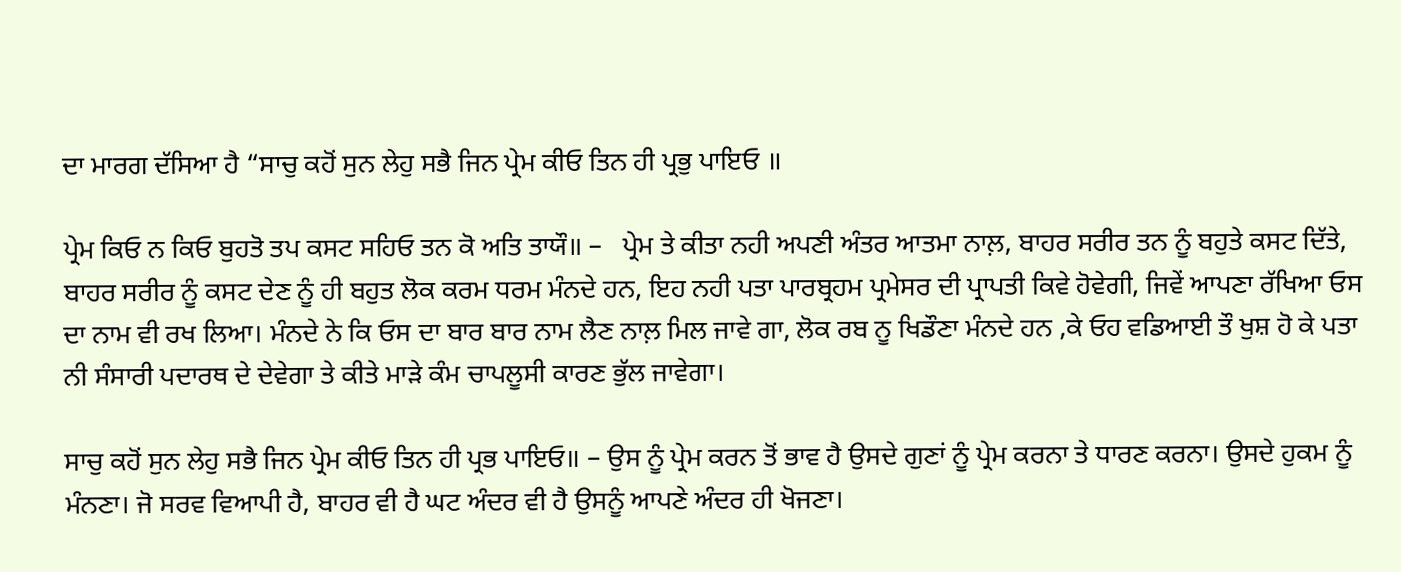ਦਾ ਮਾਰਗ ਦੱਸਿਆ ਹੈ “ਸਾਚੁ ਕਹੋਂ ਸੁਨ ਲੇਹੁ ਸਭੈ ਜਿਨ ਪ੍ਰੇਮ ਕੀਓ ਤਿਨ ਹੀ ਪ੍ਰਭੁ ਪਾਇਓ ॥

ਪ੍ਰੇਮ ਕਿਓ ਨ ਕਿਓ ਬੁਹਤੋ ਤਪ ਕਸਟ ਸਹਿਓ ਤਨ ਕੋ ਅਤਿ ਤਾਯੌ॥ –   ਪ੍ਰੇਮ ਤੇ ਕੀਤਾ ਨਹੀ ਅਪਣੀ ਅੰਤਰ ਆਤਮਾ ਨਾਲ਼, ਬਾਹਰ ਸਰੀਰ ਤਨ ਨੂੰ ਬਹੁਤੇ ਕਸਟ ਦਿੱਤੇ, ਬਾਹਰ ਸਰੀਰ ਨੂੰ ਕਸਟ ਦੇਣ ਨੂੰ ਹੀ ਬਹੁਤ ਲੋਕ ਕਰਮ ਧਰਮ ਮੰਨਦੇ ਹਨ, ਇਹ ਨਹੀ ਪਤਾ ਪਾਰਬ੍ਰਹਮ ਪ੍ਰਮੇਸਰ ਦੀ ਪ੍ਰਾਪਤੀ ਕਿਵੇ ਹੋਵੇਗੀ, ਜਿਵੇਂ ਆਪਣਾ ਰੱਖਿਆ ਓਸ ਦਾ ਨਾਮ ਵੀ ਰਖ ਲਿਆ। ਮੰਨਦੇ ਨੇ ਕਿ ਓਸ ਦਾ ਬਾਰ ਬਾਰ ਨਾਮ ਲੈਣ ਨਾਲ਼ ਮਿਲ ਜਾਵੇ ਗਾ, ਲੋਕ ਰਬ ਨੂ ਖਿਡੌਣਾ ਮੰਨਦੇ ਹਨ ,ਕੇ ਓਹ ਵਡਿਆਈ ਤੌ ਖੁਸ਼ ਹੋ ਕੇ ਪਤਾ ਨੀ ਸੰਸਾਰੀ ਪਦਾਰਥ ਦੇ ਦੇਵੇਗਾ ਤੇ ਕੀਤੇ ਮਾੜੇ ਕੰਮ ਚਾਪਲੂਸੀ ਕਾਰਣ ਭੁੱਲ ਜਾਵੇਗਾ।

ਸਾਚੁ ਕਹੋਂ ਸੁਨ ਲੇਹੁ ਸਭੈ ਜਿਨ ਪ੍ਰੇਮ ਕੀਓ ਤਿਨ ਹੀ ਪ੍ਰਭ ਪਾਇਓ॥ – ਉਸ ਨੂੰ ਪ੍ਰੇਮ ਕਰਨ ਤੋਂ ਭਾਵ ਹੈ ਉਸਦੇ ਗੁਣਾਂ ਨੂੰ ਪ੍ਰੇਮ ਕਰਨਾ ਤੇ ਧਾਰਣ ਕਰਨਾ। ਉਸਦੇ ਹੁਕਮ ਨੂੰ ਮੰਨਣਾ। ਜੋ ਸਰਵ ਵਿਆਪੀ ਹੈ, ਬਾਹਰ ਵੀ ਹੈ ਘਟ ਅੰਦਰ ਵੀ ਹੈ ਉਸਨੂੰ ਆਪਣੇ ਅੰਦਰ ਹੀ ਖੋਜਣਾ।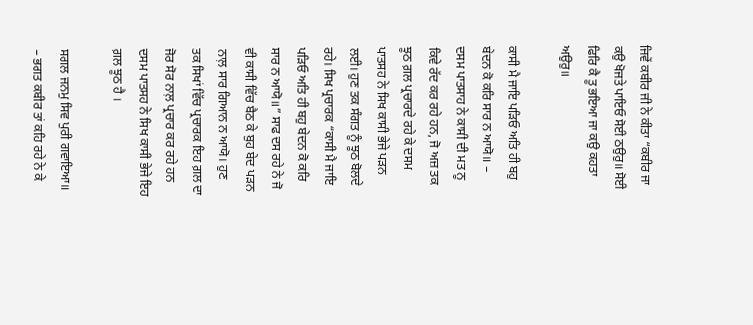ਜਿਵੇਂ ਕਬੀਰ ਜੀ ਨੇ ਕੀਤਾ “ਕਬੀਰ ਜਾ ਕਉ ਖੋਜਤੇ ਪਾਇਓ ਸੋਈ ਠਉਰੁ॥ ਸੋਈ ਫਿਰਿ ਕੈ ਤੂ ਭਇਆ ਜਾ ਕਉ ਕਹਤਾ ਅਉਰੁ॥

ਕਾਸੀ ਮੈ ਜਾਇ ਪੜਿਓ ਅਤਿ ਹੀ ਬਹੁ ਬੇਦਨ ਕੋ ਕਰਿ ਸਾਰ ਨ ਆਯੋ॥ – ਦਸਮ ਪਾਤਸਾਹ ਨੇ ਕਾਸੀ ਦੀ ਮਤ ਨੂ ਕਿਵੇ ਰੱਦ ਕਰ ਰਹੇ ਹਨ, ਜੋ ਅਜ਼ ਤਕ ਝੂਠ ਗ਼ਲ ਪ੍ਰਚਾਰਦੇ ਰਹੇ ਕੇ ਦਸਮ ਪਾਤਸਹ ਨੇ ਸਿਖ ਕਾਸੀ ਭੇਜੇ ਪੜਨ ਲਈ। ਹੁਣ ਤਕ ਸੰਗਤ ਨੂੰ ਝੂਠ ਬੋਲਦੇ ਰਹੇ। ਸਿਖ ਪ੍ਰਚਾਰਕ “ਕਾਸੀ ਮੈ ਜਾਇ ਪੜਿਓ ਅਤਿ ਹੀ ਬਹੁ ਬੇਦਨ ਕੋ ਕਰਿ ਸਾਰ ਨ ਆਯੋ॥” ਸਾਫ ਦਸ ਰਹੇ ਨੇ ਜੋ ਵੀ ਕਾਸੀ ਵਿੱਚ ਬੈਠ ਕੇ ਬੁਹ ਬੇਦ ਪੜਨ ਨਾਲ਼ ਸਾਰ ਗਿਆਨ ਨ ਆਯੋ। ਹੁਣ ਤਕ ਸਿਖਾਂ ਵਿੱਚ ਪ੍ਰਚਾਰਕ ਇਹ ਗ਼ਲ ਦਾ ਜੋਰ ਸੋਰ ਨਾਲ਼ ਪ੍ਰਚਾਰ ਕਰ ਰਹੇ ਹਨ ਦਸਮ ਪਾਤਸਹ ਨੇ ਸਿਖ ਕਾਸੀ ਭੇਜੇ ਇਹ ਗ਼ਲ ਝੂਠ ਹੈ ।

ਸਗਲ ਜਨਮੁ ਸਿਵ ਪੁਰੀ ਗਵਾਇਆ॥ – ਭਗਤ ਕਬੀਰ ਤਾਂ ਕਹਿ ਰਹੇ ਨੇ ਕੇ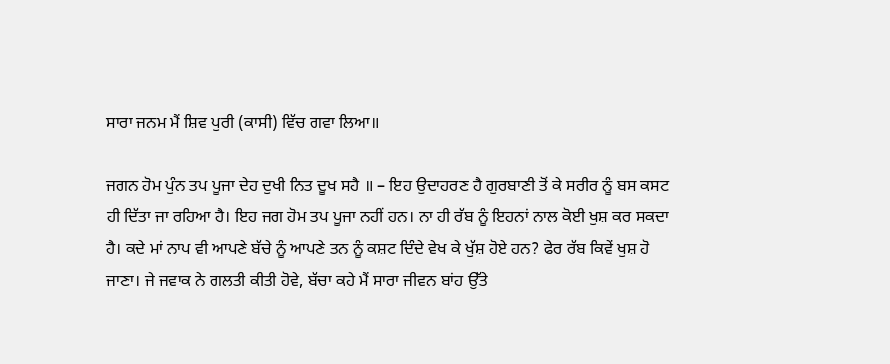ਸਾਰਾ ਜਨਮ ਮੈਂ ਸ਼ਿਵ ਪੁਰੀ (ਕਾਸੀ) ਵਿੱਚ ਗਵਾ ਲਿਆ॥

ਜਗਨ ਹੋਮ ਪੁੰਨ ਤਪ ਪੂਜਾ ਦੇਹ ਦੁਖੀ ਨਿਤ ਦੂਖ ਸਹੈ ॥ – ਇਹ ਉਦਾਹਰਣ ਹੈ ਗੁਰਬਾਣੀ ਤੋਂ ਕੇ ਸਰੀਰ ਨੂੰ ਬਸ ਕਸਟ ਹੀ ਦਿੱਤਾ ਜਾ ਰਹਿਆ ਹੈ। ਇਹ ਜਗ ਹੋਮ ਤਪ ਪੂਜਾ ਨਹੀਂ ਹਨ। ਨਾ ਹੀ ਰੱਬ ਨੂੰ ਇਹਨਾਂ ਨਾਲ ਕੋਈ ਖੁਸ਼ ਕਰ ਸਕਦਾ ਹੈ। ਕਦੇ ਮਾਂ ਨਾਪ ਵੀ ਆਪਣੇ ਬੱਚੇ ਨੂੰ ਆਪਣੇ ਤਨ ਨੂੰ ਕਸ਼ਟ ਦਿੰਦੇ ਵੇਖ ਕੇ ਖੁੱਸ਼ ਹੋਏ ਹਨ? ਫੇਰ ਰੱਬ ਕਿਵੇਂ ਖੁਸ਼ ਹੋ ਜਾਣਾ। ਜੇ ਜਵਾਕ ਨੇ ਗਲਤੀ ਕੀਤੀ ਹੋਵੇ, ਬੱਚਾ ਕਹੇ ਮੈਂ ਸਾਰਾ ਜੀਵਨ ਬਾਂਹ ਉੱਤੇ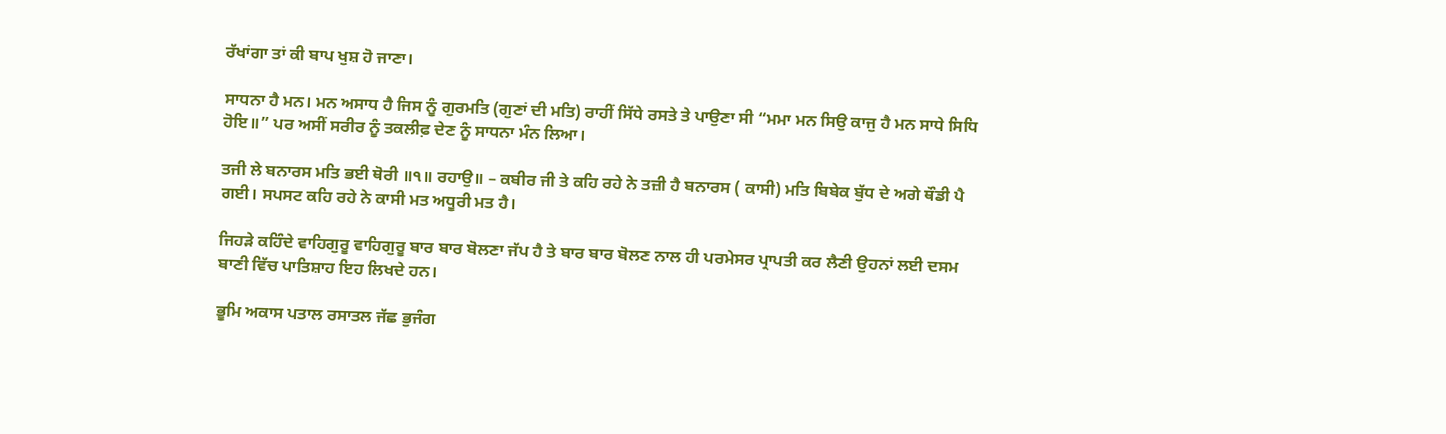ਰੱਖਾਂਗਾ ਤਾਂ ਕੀ ਬਾਪ ਖੁਸ਼ ਹੋ ਜਾਣਾ।

ਸਾਧਨਾ ਹੈ ਮਨ। ਮਨ ਅਸਾਧ ਹੈ ਜਿਸ ਨੂੰ ਗੁਰਮਤਿ (ਗੁਣਾਂ ਦੀ ਮਤਿ) ਰਾਹੀਂ ਸਿੱਧੇ ਰਸਤੇ ਤੇ ਪਾਉਣਾ ਸੀ “ਮਮਾ ਮਨ ਸਿਉ ਕਾਜੁ ਹੈ ਮਨ ਸਾਧੇ ਸਿਧਿ ਹੋਇ॥” ਪਰ ਅਸੀਂ ਸਰੀਰ ਨੂੰ ਤਕਲੀਫ਼ ਦੇਣ ਨੂੰ ਸਾਧਨਾ ਮੰਨ ਲਿਆ।

ਤਜੀ ਲੇ ਬਨਾਰਸ ਮਤਿ ਭਈ ਥੋਰੀ ॥੧॥ ਰਹਾਉ॥ – ਕਬੀਰ ਜੀ ਤੇ ਕਹਿ ਰਹੇ ਨੇ ਤਜ਼ੀ ਹੈ ਬਨਾਰਸ ( ਕਾਸੀ) ਮਤਿ ਬਿਬੇਕ ਬੁੱਧ ਦੇ ਅਗੇ ਥੌਡੀ ਪੈ ਗਈ। ਸਪਸਟ ਕਹਿ ਰਹੇ ਨੇ ਕਾਸੀ ਮਤ ਅਧੂਰੀ ਮਤ ਹੈ।

ਜਿਹੜੇ ਕਹਿੰਦੇ ਵਾਹਿਗੁਰੂ ਵਾਹਿਗੁਰੂ ਬਾਰ ਬਾਰ ਬੋਲਣਾ ਜੱਪ ਹੈ ਤੇ ਬਾਰ ਬਾਰ ਬੋਲਣ ਨਾਲ ਹੀ ਪਰਮੇਸਰ ਪ੍ਰਾਪਤੀ ਕਰ ਲੈਣੀ ਉਹਨਾਂ ਲਈ ਦਸਮ ਬਾਣੀ ਵਿੱਚ ਪਾਤਿਸ਼ਾਹ ਇਹ ਲਿਖਦੇ ਹਨ।

ਭੂਮਿ ਅਕਾਸ ਪਤਾਲ ਰਸਾਤਲ ਜੱਛ ਭੁਜੰਗ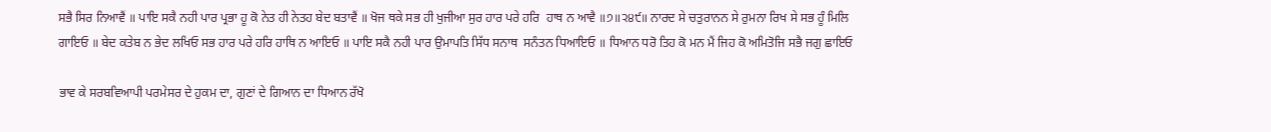ਸਭੈ ਸਿਰ ਨਿਆਵੈਂ ॥ ਪਾਇ ਸਕੈ ਨਹੀ ਪਾਰ ਪ੍ਰਭਾ ਹੂ ਕੋ ਨੇਤ ਹੀ ਨੇਤਹ ਬੇਦ ਬਤਾਵੈਂ ॥ ਖੋਜ ਥਕੇ ਸਭ ਹੀ ਖੁਜੀਆ ਸੁਰ ਹਾਰ ਪਰੇ ਹਰਿ  ਹਾਥ ਨ ਆਵੈ ॥੭॥੨੪੯॥ ਨਾਰਦ ਸੇ ਚਤੁਰਾਨਨ ਸੇ ਰੁਮਨਾ ਰਿਖ ਸੇ ਸਭ ਹੂੰ ਮਿਲਿ ਗਾਇਓ ॥ ਬੇਦ ਕਤੇਬ ਨ ਭੇਦ ਲਖਿਓ ਸਭ ਹਾਰ ਪਰੇ ਹਰਿ ਹਾਥਿ ਨ ਆਇਓ ॥ ਪਾਇ ਸਕੈ ਨਹੀ ਪਾਰ ਉਮਾਪਤਿ ਸਿੱਧ ਸਨਾਥ  ਸਨੰਤਨ ਧਿਆਇਓ ॥ ਧਿਆਨ ਧਰੋ ਤਿਹ ਕੋ ਮਨ ਮੈਂ ਜਿਹ ਕੋ ਅਮਿਤੋਜਿ ਸਭੈ ਜਗੁ ਛਾਇਓ

ਭਾਵ ਕੇ ਸਰਬਵਿਆਪੀ ਪਰਮੇਸਰ ਦੇ ਹੁਕਮ ਦਾ, ਗੁਣਾਂ ਦੇ ਗਿਆਨ ਦਾ ਧਿਆਨ ਰੱਖੋ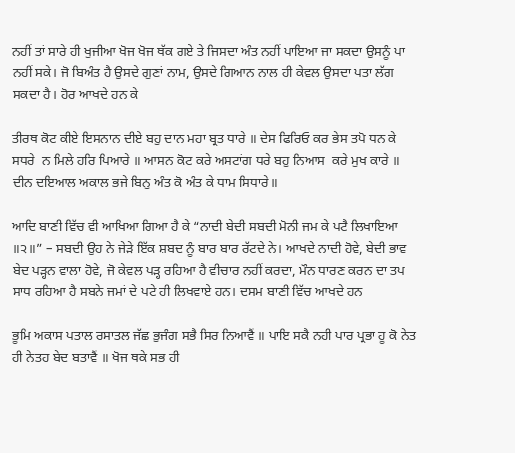ਨਹੀਂ ਤਾਂ ਸਾਰੇ ਹੀ ਖੁਜੀਆ ਖੋਜ ਖੋਜ ਥੱਕ ਗਏ ਤੇ ਜਿਸਦਾ ਅੰਤ ਨਹੀਂ ਪਾਇਆ ਜਾ ਸਕਦਾ ਉਸਨੂੰ ਪਾ ਨਹੀਂ ਸਕੇ। ਜੋ ਬਿਅੰਤ ਹੈ ਉਸਦੇ ਗੁਣਾਂ ਨਾਮ, ਉਸਦੇ ਗਿਆਨ ਨਾਲ ਹੀ ਕੇਵਲ ਉਸਦਾ ਪਤਾ ਲੱਗ ਸਕਦਾ ਹੈ। ਹੋਰ ਆਖਦੇ ਹਨ ਕੇ

ਤੀਰਥ ਕੋਟ ਕੀਏ ਇਸਨਾਨ ਦੀਏ ਬਹੁ ਦਾਨ ਮਹਾ ਬ੍ਰਤ ਧਾਰੇ ॥ ਦੇਸ ਫਿਰਿਓ ਕਰ ਭੇਸ ਤਪੋ ਧਨ ਕੇ ਸਧਰੇ  ਨ ਮਿਲੇ ਹਰਿ ਪਿਆਰੇ ॥ ਆਸਨ ਕੋਟ ਕਰੇ ਅਸਟਾਂਗ ਧਰੇ ਬਹੁ ਨਿਆਸ  ਕਰੇ ਮੁਖ ਕਾਰੇ ॥ ਦੀਨ ਦਇਆਲ ਅਕਾਲ ਭਜੇ ਬਿਨੁ ਅੰਤ ਕੋ ਅੰਤ ਕੇ ਧਾਮ ਸਿਧਾਰੇ॥

ਆਦਿ ਬਾਣੀ ਵਿੱਚ ਵੀ ਆਖਿਆ ਗਿਆ ਹੈ ਕੇ “ਨਾਦੀ ਬੇਦੀ ਸਬਦੀ ਮੋਨੀ ਜਮ ਕੇ ਪਟੈ ਲਿਖਾਇਆ ॥੨॥” – ਸਬਦੀ ਉਹ ਨੇ ਜੇੜੇ ਇੱਕ ਸ਼ਬਦ ਨੂੰ ਬਾਰ ਬਾਰ ਰੱਟਦੇ ਨੇ। ਆਖਦੇ ਨਾਦੀ ਹੋਵੇ, ਬੇਦੀ ਭਾਵ ਬੇਦ ਪੜ੍ਹਨ ਵਾਲਾ ਹੋਵੇ, ਜੋ ਕੇਵਲ ਪੜ੍ਹ ਰਹਿਆ ਹੈ ਵੀਚਾਰ ਨਹੀਂ ਕਰਦਾ, ਮੌਨ ਧਾਰਣ ਕਰਨ ਦਾ ਤਪ ਸਾਧ ਰਹਿਆ ਹੈ ਸਬਨੇ ਜਮਾਂ ਦੇ ਪਟੇ ਹੀ ਲਿਖਵਾਏ ਹਨ। ਦਸਮ ਬਾਣੀ ਵਿੱਚ ਆਖਦੇ ਹਨ

ਭੂਮਿ ਅਕਾਸ ਪਤਾਲ ਰਸਾਤਲ ਜੱਛ ਭੁਜੰਗ ਸਭੈ ਸਿਰ ਨਿਆਵੈਂ ॥ ਪਾਇ ਸਕੈ ਨਹੀ ਪਾਰ ਪ੍ਰਭਾ ਹੂ ਕੋ ਨੇਤ ਹੀ ਨੇਤਹ ਬੇਦ ਬਤਾਵੈਂ ॥ ਖੋਜ ਥਕੇ ਸਭ ਹੀ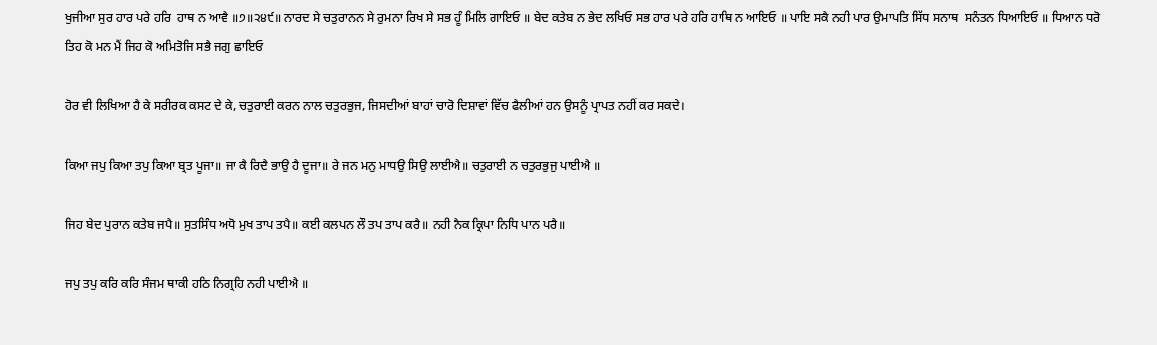ਖੁਜੀਆ ਸੁਰ ਹਾਰ ਪਰੇ ਹਰਿ  ਹਾਥ ਨ ਆਵੈ ॥੭॥੨੪੯॥ ਨਾਰਦ ਸੇ ਚਤੁਰਾਨਨ ਸੇ ਰੁਮਨਾ ਰਿਖ ਸੇ ਸਭ ਹੂੰ ਮਿਲਿ ਗਾਇਓ ॥ ਬੇਦ ਕਤੇਬ ਨ ਭੇਦ ਲਖਿਓ ਸਭ ਹਾਰ ਪਰੇ ਹਰਿ ਹਾਥਿ ਨ ਆਇਓ ॥ ਪਾਇ ਸਕੈ ਨਹੀ ਪਾਰ ਉਮਾਪਤਿ ਸਿੱਧ ਸਨਾਥ  ਸਨੰਤਨ ਧਿਆਇਓ ॥ ਧਿਆਨ ਧਰੋ ਤਿਹ ਕੋ ਮਨ ਮੈਂ ਜਿਹ ਕੋ ਅਮਿਤੋਜਿ ਸਭੈ ਜਗੁ ਛਾਇਓ

ਹੋਰ ਵੀ ਲਿਖਿਆ ਹੈ ਕੇ ਸਰੀਰਕ ਕਸਟ ਦੇ ਕੇ, ਚਤੁਰਾਈ ਕਰਨ ਨਾਲ ਚਤੁਰਭੁਜ, ਜਿਸਦੀਆਂ ਬਾਹਾਂ ਚਾਰੋ ਦਿਸ਼ਾਵਾਂ ਵਿੱਚ ਫੈਲੀਆਂ ਹਨ ਉਸਨੂੰ ਪ੍ਰਾਪਤ ਨਹੀਂ ਕਰ ਸਕਦੇ।

ਕਿਆ ਜਪੁ ਕਿਆ ਤਪੁ ਕਿਆ ਬ੍ਰਤ ਪੂਜਾ॥ ਜਾ ਕੈ ਰਿਦੈ ਭਾਉ ਹੈ ਦੂਜਾ॥ ਰੇ ਜਨ ਮਨੁ ਮਾਧਉ ਸਿਉ ਲਾਈਐ॥ ਚਤੁਰਾਈ ਨ ਚਤੁਰਭੁਜੁ ਪਾਈਐ ॥

ਜਿਹ ਬੇਦ ਪੁਰਾਨ ਕਤੇਬ ਜਪੈ॥ ਸੁਤਸਿੰਧ ਅਧੋ ਮੁਖ ਤਾਪ ਤਪੈ॥ ਕਈ ਕਲਪਨ ਲੌ ਤਪ ਤਾਪ ਕਰੈ॥ ਨਹੀ ਨੈਕ ਕ੍ਰਿਪਾ ਨਿਧਿ ਪਾਨ ਪਰੈ॥

ਜਪੁ ਤਪੁ ਕਰਿ ਕਰਿ ਸੰਜਮ ਥਾਕੀ ਹਠਿ ਨਿਗ੍ਰਹਿ ਨਹੀ ਪਾਈਐ ॥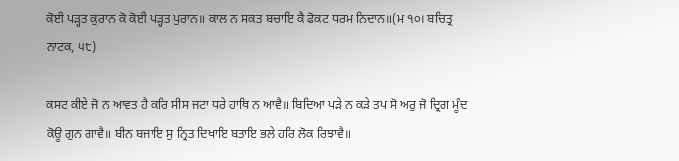ਕੋਈ ਪੜ੍ਹਤ ਕੁਰਾਨ ਕੋ ਕੋਈ ਪੜ੍ਹਤ ਪੁਰਾਨ॥ ਕਾਲ ਨ ਸਕਤ ਬਚਾਇ ਕੈ ਫੋਕਟ ਧਰਮ ਨਿਦਾਨ॥(ਮ ੧੦। ਬਚਿਤ੍ਰ ਨਾਟਕ, ੫੮)

ਕਸਟ ਕੀਏ ਜੋ ਨ ਆਵਤ ਹੈ ਕਰਿ ਸੀਸ ਜਟਾ ਧਰੇ ਹਾਥਿ ਨ ਆਵੈ॥ ਬਿਦਿਆ ਪੜੇ ਨ ਕੜੇ ਤਪ ਸੋ ਅਰੁ ਜੋ ਦ੍ਰਿਗ ਮੂੰਦ ਕੋਊ ਗੁਨ ਗਾਵੈ॥ ਬੀਨ ਬਜਾਇ ਸੁ ਨ੍ਰਿਤ ਦਿਖਾਇ ਬਤਾਇ ਭਲੇ ਹਰਿ ਲੋਕ ਰਿਝਾਵੈ॥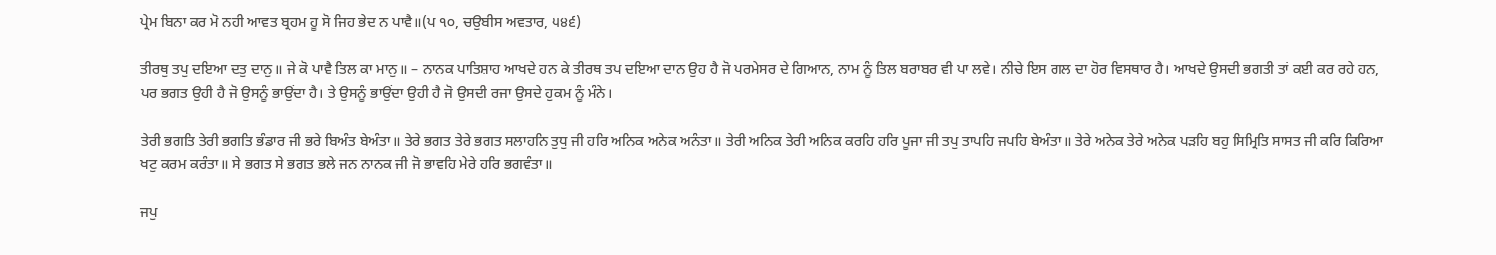ਪ੍ਰੇਮ ਬਿਨਾ ਕਰ ਮੋ ਨਹੀ ਆਵਤ ਬ੍ਰਹਮ ਹੂ ਸੋ ਜਿਹ ਭੇਦ ਨ ਪਾਵੈ॥(ਪ ੧੦, ਚਉਬੀਸ ਅਵਤਾਰ, ੫੪੬)

ਤੀਰਥੁ ਤਪੁ ਦਇਆ ਦਤੁ ਦਾਨੁ॥ ਜੇ ਕੋ ਪਾਵੈ ਤਿਲ ਕਾ ਮਾਨੁ॥ – ਨਾਨਕ ਪਾਤਿਸ਼ਾਹ ਆਖਦੇ ਹਨ ਕੇ ਤੀਰਥ ਤਪ ਦਇਆ ਦਾਨ ਉਹ ਹੈ ਜੋ ਪਰਮੇਸਰ ਦੇ ਗਿਆਨ, ਨਾਮ ਨੂੰ ਤਿਲ ਬਰਾਬਰ ਵੀ ਪਾ ਲਵੇ। ਨੀਚੇ ਇਸ ਗਲ ਦਾ ਹੋਰ ਵਿਸਥਾਰ ਹੈ। ਆਖਦੇ ਉਸਦੀ ਭਗਤੀ ਤਾਂ ਕਈ ਕਰ ਰਹੇ ਹਨ, ਪਰ ਭਗਤ ਉਹੀ ਹੈ ਜੋ ਉਸਨੂੰ ਭਾਉਂਦਾ ਹੈ। ਤੇ ਉਸਨੂੰ ਭਾਉਂਦਾ ਉਹੀ ਹੈ ਜੋ ਉਸਦੀ ਰਜਾ ਉਸਦੇ ਹੁਕਮ ਨੂੰ ਮੰਨੇ।

ਤੇਰੀ ਭਗਤਿ ਤੇਰੀ ਭਗਤਿ ਭੰਡਾਰ ਜੀ ਭਰੇ ਬਿਅੰਤ ਬੇਅੰਤਾ॥ ਤੇਰੇ ਭਗਤ ਤੇਰੇ ਭਗਤ ਸਲਾਹਨਿ ਤੁਧੁ ਜੀ ਹਰਿ ਅਨਿਕ ਅਨੇਕ ਅਨੰਤਾ॥ ਤੇਰੀ ਅਨਿਕ ਤੇਰੀ ਅਨਿਕ ਕਰਹਿ ਹਰਿ ਪੂਜਾ ਜੀ ਤਪੁ ਤਾਪਹਿ ਜਪਹਿ ਬੇਅੰਤਾ॥ ਤੇਰੇ ਅਨੇਕ ਤੇਰੇ ਅਨੇਕ ਪੜਹਿ ਬਹੁ ਸਿਮ੍ਰਿਤਿ ਸਾਸਤ ਜੀ ਕਰਿ ਕਿਰਿਆ ਖਟੁ ਕਰਮ ਕਰੰਤਾ॥ ਸੇ ਭਗਤ ਸੇ ਭਗਤ ਭਲੇ ਜਨ ਨਾਨਕ ਜੀ ਜੋ ਭਾਵਹਿ ਮੇਰੇ ਹਰਿ ਭਗਵੰਤਾ॥

ਜਪੁ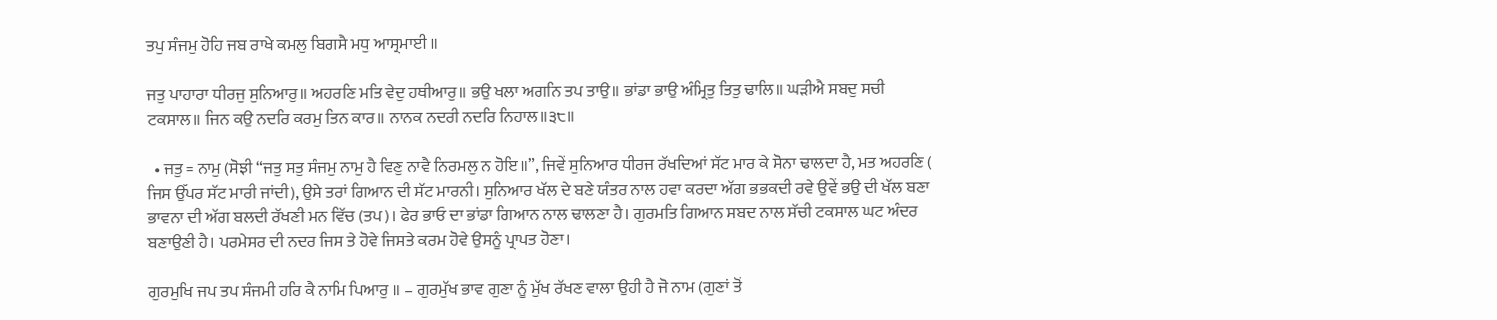ਤਪੁ ਸੰਜਮੁ ਹੋਹਿ ਜਬ ਰਾਖੇ ਕਮਲੁ ਬਿਗਸੈ ਮਧੁ ਆਸ੍ਰਮਾਈ ॥

ਜਤੁ ਪਾਹਾਰਾ ਧੀਰਜੁ ਸੁਨਿਆਰੁ॥ ਅਹਰਣਿ ਮਤਿ ਵੇਦੁ ਹਥੀਆਰੁ॥ ਭਉ ਖਲਾ ਅਗਨਿ ਤਪ ਤਾਉ॥ ਭਾਂਡਾ ਭਾਉ ਅੰਮ੍ਰਿਤੁ ਤਿਤੁ ਢਾਲਿ॥ ਘੜੀਐ ਸਬਦੁ ਸਚੀ ਟਕਸਾਲ॥ ਜਿਨ ਕਉ ਨਦਰਿ ਕਰਮੁ ਤਿਨ ਕਾਰ॥ ਨਾਨਕ ਨਦਰੀ ਨਦਰਿ ਨਿਹਾਲ॥੩੮॥

  • ਜਤੁ = ਨਾਮੁ (ਸੋਝੀ “ਜਤੁ ਸਤੁ ਸੰਜਮੁ ਨਾਮੁ ਹੈ ਵਿਣੁ ਨਾਵੈ ਨਿਰਮਲੁ ਨ ਹੋਇ॥”, ਜਿਵੇਂ ਸੁਨਿਆਰ ਧੀਰਜ ਰੱਖਦਿਆਂ ਸੱਟ ਮਾਰ ਕੇ ਸੋਨਾ ਢਾਲਦਾ ਹੈ, ਮਤ ਅਹਰਣਿ ( ਜਿਸ ਉੱਪਰ ਸੱਟ ਮਾਰੀ ਜਾਂਦੀ), ਉਸੇ ਤਰਾਂ ਗਿਆਨ ਦੀ ਸੱਟ ਮਾਰਨੀ। ਸੁਨਿਆਰ ਖੱਲ ਦੇ ਬਣੇ ਯੰਤਰ ਨਾਲ ਹਵਾ ਕਰਦਾ ਅੱਗ ਭਭਕਦੀ ਰਵੇ ਉਵੇਂ ਭਉ ਦੀ ਖੱਲ ਬਣਾ ਭਾਵਨਾ ਦੀ ਅੱਗ ਬਲਦੀ ਰੱਖਣੀ ਮਨ ਵਿੱਚ (ਤਪ)। ਫੇਰ ਭਾਓ ਦਾ ਭਾਂਡਾ ਗਿਆਨ ਨਾਲ ਢਾਲਣਾ ਹੈ। ਗੁਰਮਤਿ ਗਿਆਨ ਸਬਦ ਨਾਲ ਸੱਚੀ ਟਕਸਾਲ ਘਟ ਅੰਦਰ ਬਣਾਉਣੀ ਹੈ। ਪਰਮੇਸਰ ਦੀ ਨਦਰ ਜਿਸ ਤੇ ਹੋਵੇ ਜਿਸਤੇ ਕਰਮ ਹੋਵੇ ਉਸਨੂੰ ਪ੍ਰਾਪਤ ਹੋਣਾ।

ਗੁਰਮੁਖਿ ਜਪ ਤਪ ਸੰਜਮੀ ਹਰਿ ਕੈ ਨਾਮਿ ਪਿਆਰੁ ॥ – ਗੁਰਮੁੱਖ ਭਾਵ ਗੁਣਾ ਨੂੰ ਮੁੱਖ ਰੱਖਣ ਵਾਲਾ ਉਹੀ ਹੈ ਜੋ ਨਾਮ (ਗੁਣਾਂ ਤੋਂ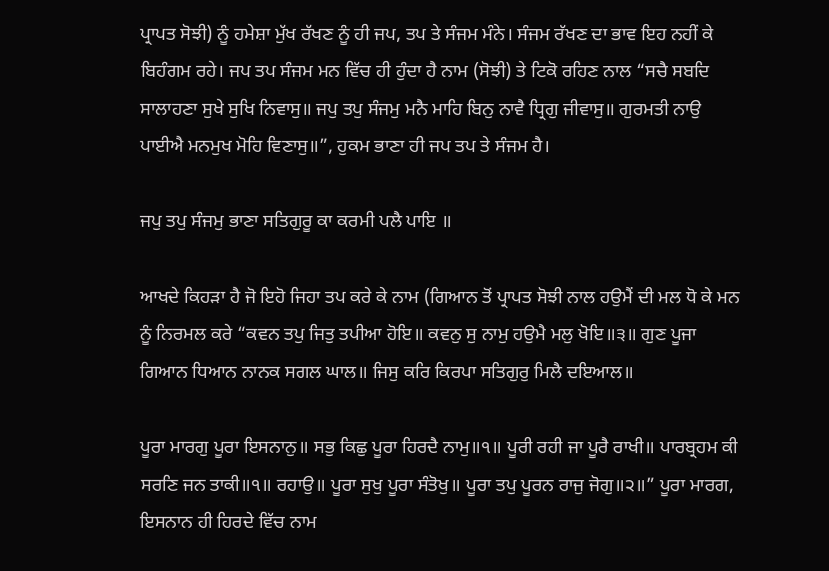ਪ੍ਰਾਪਤ ਸੋਝੀ) ਨੂੰ ਹਮੇਸ਼ਾ ਮੁੱਖ ਰੱਖਣ ਨੂੰ ਹੀ ਜਪ, ਤਪ ਤੇ ਸੰਜਮ ਮੰਨੇ। ਸੰਜਮ ਰੱਖਣ ਦਾ ਭਾਵ ਇਹ ਨਹੀਂ ਕੇ ਬਿਹੰਗਮ ਰਹੇ। ਜਪ ਤਪ ਸੰਜਮ ਮਨ ਵਿੱਚ ਹੀ ਹੁੰਦਾ ਹੈ ਨਾਮ (ਸੋਝੀ) ਤੇ ਟਿਕੋ ਰਹਿਣ ਨਾਲ “ਸਚੈ ਸਬਦਿ ਸਾਲਾਹਣਾ ਸੁਖੇ ਸੁਖਿ ਨਿਵਾਸੁ॥ ਜਪੁ ਤਪੁ ਸੰਜਮੁ ਮਨੈ ਮਾਹਿ ਬਿਨੁ ਨਾਵੈ ਧ੍ਰਿਗੁ ਜੀਵਾਸੁ॥ ਗੁਰਮਤੀ ਨਾਉ ਪਾਈਐ ਮਨਮੁਖ ਮੋਹਿ ਵਿਣਾਸੁ॥”, ਹੁਕਮ ਭਾਣਾ ਹੀ ਜਪ ਤਪ ਤੇ ਸੰਜਮ ਹੈ।

ਜਪੁ ਤਪੁ ਸੰਜਮੁ ਭਾਣਾ ਸਤਿਗੁਰੂ ਕਾ ਕਰਮੀ ਪਲੈ ਪਾਇ ॥

ਆਖਦੇ ਕਿਹੜਾ ਹੈ ਜੋ ਇਹੋ ਜਿਹਾ ਤਪ ਕਰੇ ਕੇ ਨਾਮ (ਗਿਆਨ ਤੋਂ ਪ੍ਰਾਪਤ ਸੋਝੀ ਨਾਲ ਹਉਮੈਂ ਦੀ ਮਲ ਧੋ ਕੇ ਮਨ ਨੂੰ ਨਿਰਮਲ ਕਰੇ “ਕਵਨ ਤਪੁ ਜਿਤੁ ਤਪੀਆ ਹੋਇ॥ ਕਵਨੁ ਸੁ ਨਾਮੁ ਹਉਮੈ ਮਲੁ ਖੋਇ॥੩॥ ਗੁਣ ਪੂਜਾ ਗਿਆਨ ਧਿਆਨ ਨਾਨਕ ਸਗਲ ਘਾਲ॥ ਜਿਸੁ ਕਰਿ ਕਿਰਪਾ ਸਤਿਗੁਰੁ ਮਿਲੈ ਦਇਆਲ॥

ਪੂਰਾ ਮਾਰਗੁ ਪੂਰਾ ਇਸਨਾਨੁ॥ ਸਭੁ ਕਿਛੁ ਪੂਰਾ ਹਿਰਦੈ ਨਾਮੁ॥੧॥ ਪੂਰੀ ਰਹੀ ਜਾ ਪੂਰੈ ਰਾਖੀ॥ ਪਾਰਬ੍ਰਹਮ ਕੀ ਸਰਣਿ ਜਨ ਤਾਕੀ॥੧॥ ਰਹਾਉ॥ ਪੂਰਾ ਸੁਖੁ ਪੂਰਾ ਸੰਤੋਖੁ॥ ਪੂਰਾ ਤਪੁ ਪੂਰਨ ਰਾਜੁ ਜੋਗੁ॥੨॥” ਪੂਰਾ ਮਾਰਗ, ਇਸਨਾਨ ਹੀ ਹਿਰਦੇ ਵਿੱਚ ਨਾਮ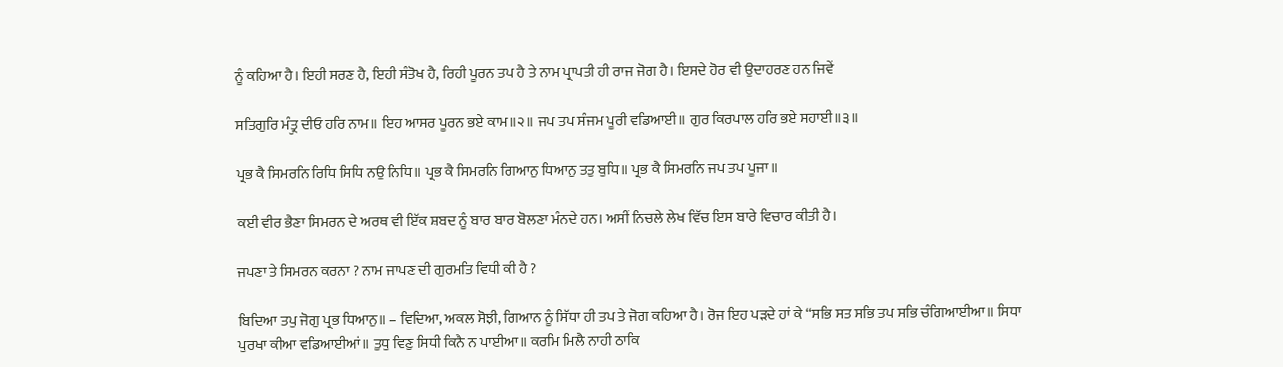ਨੂੰ ਕਹਿਆ ਹੈ। ਇਹੀ ਸਰਣ ਹੈ, ਇਹੀ ਸੰਤੋਖ ਹੈ, ਰਿਹੀ ਪੂਰਨ ਤਪ ਹੈ ਤੇ ਨਾਮ ਪ੍ਰਾਪਤੀ ਹੀ ਰਾਜ ਜੋਗ ਹੈ। ਇਸਦੇ ਹੋਰ ਵੀ ਉਦਾਹਰਣ ਹਨ ਜਿਵੇਂ

ਸਤਿਗੁਰਿ ਮੰਤ੍ਰੁ ਦੀਓ ਹਰਿ ਨਾਮ॥ ਇਹ ਆਸਰ ਪੂਰਨ ਭਏ ਕਾਮ॥੨॥ ਜਪ ਤਪ ਸੰਜਮ ਪੂਰੀ ਵਡਿਆਈ॥ ਗੁਰ ਕਿਰਪਾਲ ਹਰਿ ਭਏ ਸਹਾਈ॥੩॥

ਪ੍ਰਭ ਕੈ ਸਿਮਰਨਿ ਰਿਧਿ ਸਿਧਿ ਨਉ ਨਿਧਿ॥ ਪ੍ਰਭ ਕੈ ਸਿਮਰਨਿ ਗਿਆਨੁ ਧਿਆਨੁ ਤਤੁ ਬੁਧਿ॥ ਪ੍ਰਭ ਕੈ ਸਿਮਰਨਿ ਜਪ ਤਪ ਪੂਜਾ॥

ਕਈ ਵੀਰ ਭੈਣਾ ਸਿਮਰਨ ਦੇ ਅਰਥ ਵੀ ਇੱਕ ਸ਼ਬਦ ਨੂੰ ਬਾਰ ਬਾਰ ਬੋਲਣਾ ਮੰਨਦੇ ਹਨ। ਅਸੀਂ ਨਿਚਲੇ ਲੇਖ ਵਿੱਚ ਇਸ ਬਾਰੇ ਵਿਚਾਰ ਕੀਤੀ ਹੈ।

ਜਪਣਾ ਤੇ ਸਿਮਰਨ ਕਰਨਾ ? ਨਾਮ ਜਾਪਣ ਦੀ ਗੁਰਮਤਿ ਵਿਧੀ ਕੀ ਹੈ ?

ਬਿਦਿਆ ਤਪੁ ਜੋਗੁ ਪ੍ਰਭ ਧਿਆਨੁ॥ – ਵਿਦਿਆ, ਅਕਲ ਸੋਝੀ, ਗਿਆਨ ਨੂੰ ਸਿੱਧਾ ਹੀ ਤਪ ਤੇ ਜੋਗ ਕਹਿਆ ਹੈ। ਰੋਜ ਇਹ ਪੜਦੇ ਹਾਂ ਕੇ “ਸਭਿ ਸਤ ਸਭਿ ਤਪ ਸਭਿ ਚੰਗਿਆਈਆ॥ ਸਿਧਾ ਪੁਰਖਾ ਕੀਆ ਵਡਿਆਈਆਂ॥ ਤੁਧੁ ਵਿਣੁ ਸਿਧੀ ਕਿਨੈ ਨ ਪਾਈਆ॥ ਕਰਮਿ ਮਿਲੈ ਨਾਹੀ ਠਾਕਿ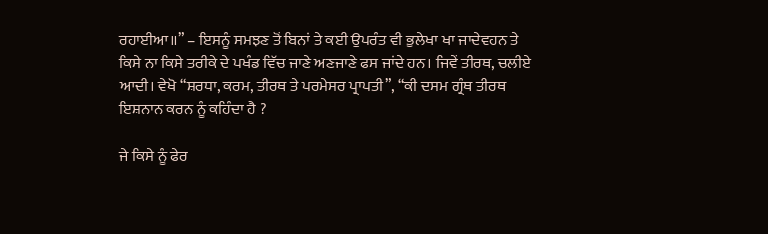ਰਹਾਈਆ॥” – ਇਸਨੂੰ ਸਮਝਣ ਤੋਂ ਬਿਨਾਂ ਤੇ ਕਈ ਉਪਰੰਤ ਵੀ ਭੁਲੇਖਾ ਖਾ ਜਾਦੇਵਹਨ ਤੇ ਕਿਸੇ ਨਾ ਕਿਸੇ ਤਰੀਕੇ ਦੇ ਪਖੰਡ ਵਿੱਚ ਜਾਣੇ ਅਣਜਾਣੇ ਫਸ ਜਾਂਦੇ ਹਨ। ਜਿਵੇਂ ਤੀਰਥ, ਚਲੀਏ ਆਦੀ। ਵੇਖੋ “ਸ਼ਰਧਾ, ਕਰਮ, ਤੀਰਥ ਤੇ ਪਰਮੇਸਰ ਪ੍ਰਾਪਤੀ”, “ਕੀ ਦਸਮ ਗ੍ਰੰਥ ਤੀਰਥ ਇਸ਼ਨਾਨ ਕਰਨ ਨੂੰ ਕਹਿੰਦਾ ਹੈ ?

ਜੇ ਕਿਸੇ ਨੂੰ ਫੇਰ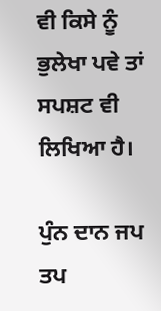ਵੀ ਕਿਸੇ ਨੂੰ ਭੁਲੇਖਾ ਪਵੇ ਤਾਂ ਸਪਸ਼ਟ ਵੀ ਲਿਖਿਆ ਹੈ।

ਪੁੰਨ ਦਾਨ ਜਪ ਤਪ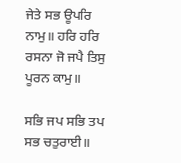ਜੇਤੇ ਸਭ ਊਪਰਿ ਨਾਮੁ॥ ਹਰਿ ਹਰਿ ਰਸਨਾ ਜੋ ਜਪੈ ਤਿਸੁ ਪੂਰਨ ਕਾਮੁ॥

ਸਭਿ ਜਪ ਸਭਿ ਤਪ ਸਭ ਚਤੁਰਾਈ॥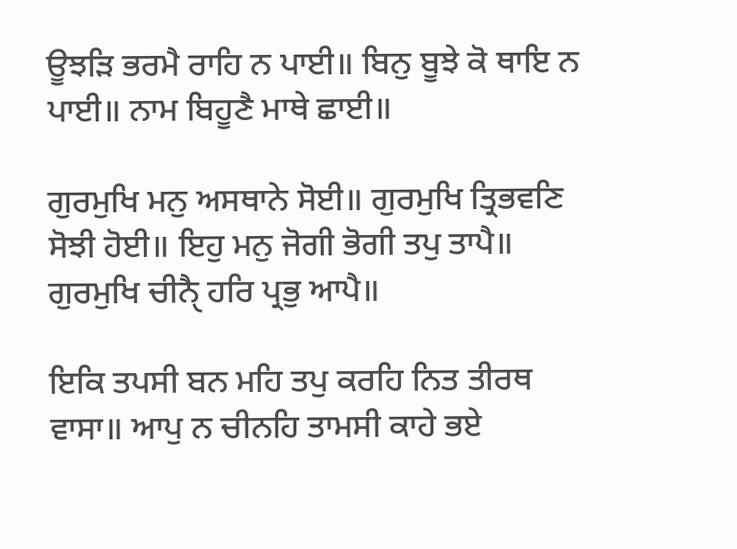ਊਝੜਿ ਭਰਮੈ ਰਾਹਿ ਨ ਪਾਈ॥ ਬਿਨੁ ਬੂਝੇ ਕੋ ਥਾਇ ਨ ਪਾਈ॥ ਨਾਮ ਬਿਹੂਣੈ ਮਾਥੇ ਛਾਈ॥

ਗੁਰਮੁਖਿ ਮਨੁ ਅਸਥਾਨੇ ਸੋਈ॥ ਗੁਰਮੁਖਿ ਤ੍ਰਿਭਵਣਿ ਸੋਝੀ ਹੋਈ॥ ਇਹੁ ਮਨੁ ਜੋਗੀ ਭੋਗੀ ਤਪੁ ਤਾਪੈ॥ ਗੁਰਮੁਖਿ ਚੀਨੈੑ ਹਰਿ ਪ੍ਰਭੁ ਆਪੈ॥

ਇਕਿ ਤਪਸੀ ਬਨ ਮਹਿ ਤਪੁ ਕਰਹਿ ਨਿਤ ਤੀਰਥ ਵਾਸਾ॥ ਆਪੁ ਨ ਚੀਨਹਿ ਤਾਮਸੀ ਕਾਹੇ ਭਏ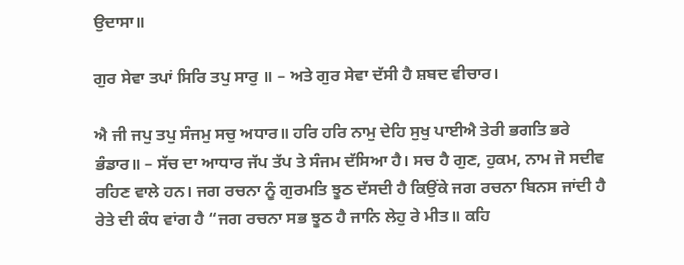ਉਦਾਸਾ॥

ਗੁਰ ਸੇਵਾ ਤਪਾਂ ਸਿਰਿ ਤਪੁ ਸਾਰੁ ॥ – ਅਤੇ ਗੁਰ ਸੇਵਾ ਦੱਸੀ ਹੈ ਸ਼ਬਦ ਵੀਚਾਰ।

ਐ ਜੀ ਜਪੁ ਤਪੁ ਸੰਜਮੁ ਸਚੁ ਅਧਾਰ॥ ਹਰਿ ਹਰਿ ਨਾਮੁ ਦੇਹਿ ਸੁਖੁ ਪਾਈਐ ਤੇਰੀ ਭਗਤਿ ਭਰੇ ਭੰਡਾਰ॥ – ਸੱਚ ਦਾ ਆਧਾਰ ਜੱਪ ਤੱਪ ਤੇ ਸੰਜਮ ਦੱਸਿਆ ਹੈ। ਸਚ ਹੈ ਗੁਣ, ਹੁਕਮ, ਨਾਮ ਜੋ ਸਦੀਵ ਰਹਿਣ ਵਾਲੇ ਹਨ। ਜਗ ਰਚਨਾ ਨੂੰ ਗੁਰਮਤਿ ਝੂਠ ਦੱਸਦੀ ਹੈ ਕਿਉਂਕੇ ਜਗ ਰਚਨਾ ਬਿਨਸ ਜਾਂਦੀ ਹੈ ਰੇਤੇ ਦੀ ਕੰਧ ਵਾਂਗ ਹੈ “ਜਗ ਰਚਨਾ ਸਭ ਝੂਠ ਹੈ ਜਾਨਿ ਲੇਹੁ ਰੇ ਮੀਤ॥ ਕਹਿ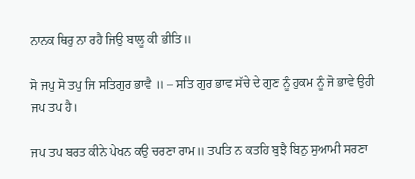ਨਾਨਕ ਥਿਰੁ ਨਾ ਰਹੈ ਜਿਉ ਬਾਲੂ ਕੀ ਭੀਤਿ॥

ਸੋ ਜਪੁ ਸੋ ਤਪੁ ਜਿ ਸਤਿਗੁਰ ਭਾਵੈ ॥ – ਸਤਿ ਗੁਰ ਭਾਵ ਸੱਚੇ ਦੇ ਗੁਣ ਨੂੰ ਹੁਕਮ ਨੂੰ ਜੋ ਭਾਵੇ ਉਹੀ ਜਪ ਤਪ ਹੈ।

ਜਪ ਤਪ ਬਰਤ ਕੀਨੇ ਪੇਖਨ ਕਉ ਚਰਣਾ ਰਾਮ॥ ਤਪਤਿ ਨ ਕਤਹਿ ਬੁਝੈ ਬਿਨੁ ਸੁਆਮੀ ਸਰਣਾ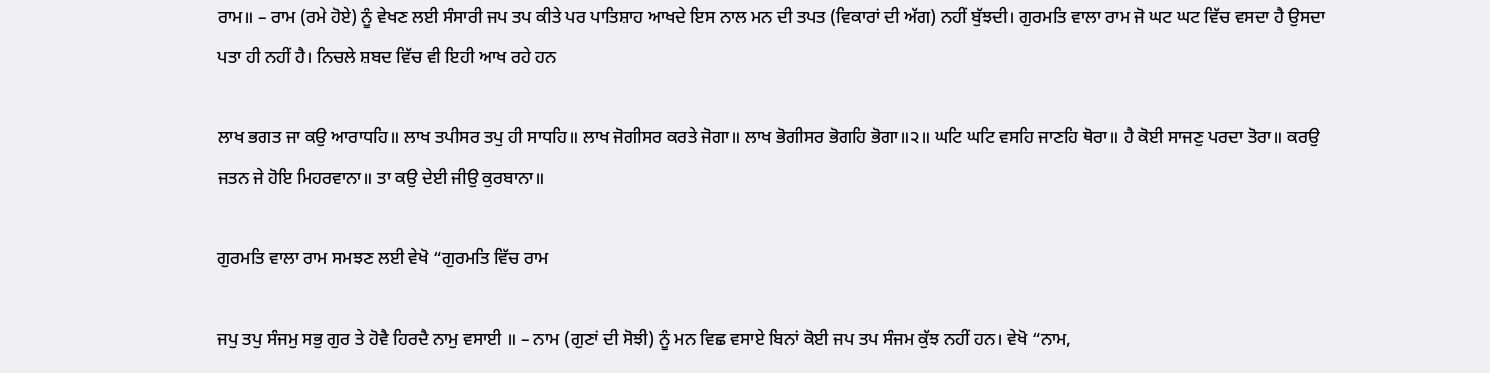ਰਾਮ॥ – ਰਾਮ (ਰਮੇ ਹੋਏ) ਨੂੰ ਵੇਖਣ ਲਈ ਸੰਸਾਰੀ ਜਪ ਤਪ ਕੀਤੇ ਪਰ ਪਾਤਿਸ਼ਾਹ ਆਖਦੇ ਇਸ ਨਾਲ ਮਨ ਦੀ ਤਪਤ (ਵਿਕਾਰਾਂ ਦੀ ਅੱਗ) ਨਹੀਂ ਬੁੱਝਦੀ। ਗੁਰਮਤਿ ਵਾਲਾ ਰਾਮ ਜੋ ਘਟ ਘਟ ਵਿੱਚ ਵਸਦਾ ਹੈ ਉਸਦਾ ਪਤਾ ਹੀ ਨਹੀਂ ਹੈ। ਨਿਚਲੇ ਸ਼ਬਦ ਵਿੱਚ ਵੀ ਇਹੀ ਆਖ ਰਹੇ ਹਨ

ਲਾਖ ਭਗਤ ਜਾ ਕਉ ਆਰਾਧਹਿ॥ ਲਾਖ ਤਪੀਸਰ ਤਪੁ ਹੀ ਸਾਧਹਿ॥ ਲਾਖ ਜੋਗੀਸਰ ਕਰਤੇ ਜੋਗਾ॥ ਲਾਖ ਭੋਗੀਸਰ ਭੋਗਹਿ ਭੋਗਾ॥੨॥ ਘਟਿ ਘਟਿ ਵਸਹਿ ਜਾਣਹਿ ਥੋਰਾ॥ ਹੈ ਕੋਈ ਸਾਜਣੁ ਪਰਦਾ ਤੋਰਾ॥ ਕਰਉ ਜਤਨ ਜੇ ਹੋਇ ਮਿਹਰਵਾਨਾ॥ ਤਾ ਕਉ ਦੇਈ ਜੀਉ ਕੁਰਬਾਨਾ॥

ਗੁਰਮਤਿ ਵਾਲਾ ਰਾਮ ਸਮਝਣ ਲਈ ਵੇਖੋ “ਗੁਰਮਤਿ ਵਿੱਚ ਰਾਮ

ਜਪੁ ਤਪੁ ਸੰਜਮੁ ਸਭੁ ਗੁਰ ਤੇ ਹੋਵੈ ਹਿਰਦੈ ਨਾਮੁ ਵਸਾਈ ॥ – ਨਾਮ (ਗੁਣਾਂ ਦੀ ਸੋਝੀ) ਨੂੰ ਮਨ ਵਿਛ ਵਸਾਏ ਬਿਨਾਂ ਕੋਈ ਜਪ ਤਪ ਸੰਜਮ ਕੁੱਝ ਨਹੀਂ ਹਨ। ਵੇਖੋ “ਨਾਮ,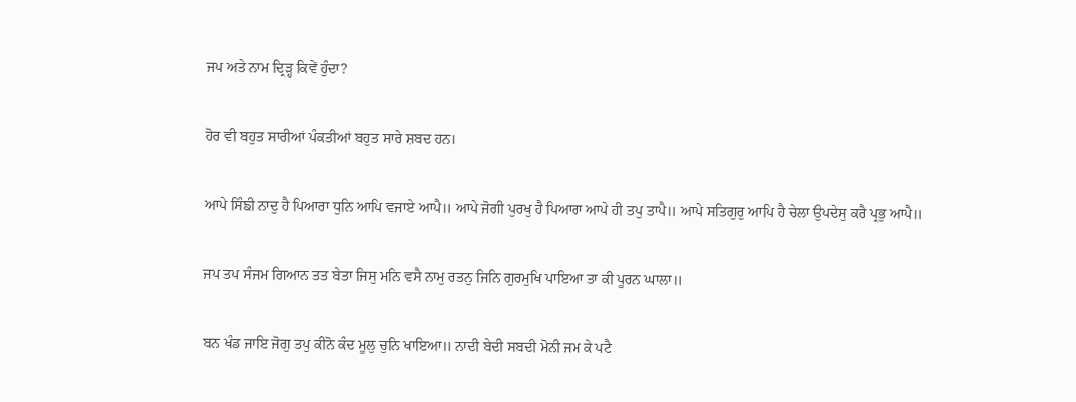ਜਪ ਅਤੇ ਨਾਮ ਦ੍ਰਿੜ੍ਹ ਕਿਵੇਂ ਹੁੰਦਾ?

ਹੋਰ ਵੀ ਬਹੁਤ ਸਾਰੀਆਂ ਪੰਕਤੀਆਂ ਬਹੁਤ ਸਾਰੇ ਸ਼ਬਦ ਹਨ।

ਆਪੇ ਸਿੰਙੀ ਨਾਦੁ ਹੈ ਪਿਆਰਾ ਧੁਨਿ ਆਪਿ ਵਜਾਏ ਆਪੈ॥ ਆਪੇ ਜੋਗੀ ਪੁਰਖੁ ਹੈ ਪਿਆਰਾ ਆਪੇ ਹੀ ਤਪੁ ਤਾਪੈ॥ ਆਪੇ ਸਤਿਗੁਰੁ ਆਪਿ ਹੈ ਚੇਲਾ ਉਪਦੇਸੁ ਕਰੈ ਪ੍ਰਭੁ ਆਪੈ॥

ਜਪ ਤਪ ਸੰਜਮ ਗਿਆਨ ਤਤ ਬੇਤਾ ਜਿਸੁ ਮਨਿ ਵਸੈ ਨਾਮੁ ਰਤਨੁ ਜਿਨਿ ਗੁਰਮੁਖਿ ਪਾਇਆ ਤਾ ਕੀ ਪੂਰਨ ਘਾਲਾ॥

ਬਨ ਖੰਡ ਜਾਇ ਜੋਗੁ ਤਪੁ ਕੀਨੋ ਕੰਦ ਮੂਲੁ ਚੁਨਿ ਖਾਇਆ॥ ਨਾਦੀ ਬੇਦੀ ਸਬਦੀ ਮੋਨੀ ਜਮ ਕੇ ਪਟੈ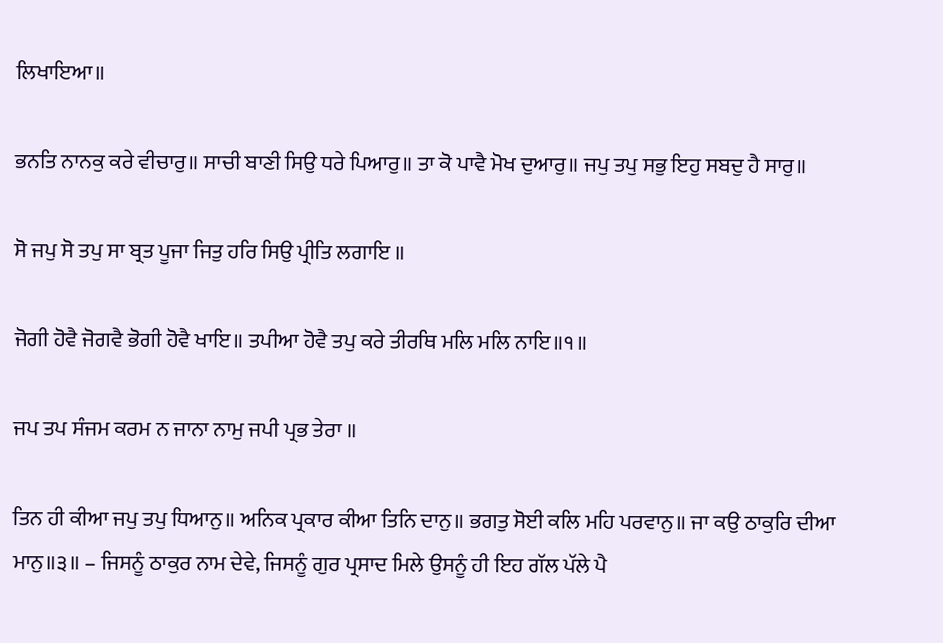ਲਿਖਾਇਆ॥

ਭਨਤਿ ਨਾਨਕੁ ਕਰੇ ਵੀਚਾਰੁ॥ ਸਾਚੀ ਬਾਣੀ ਸਿਉ ਧਰੇ ਪਿਆਰੁ॥ ਤਾ ਕੋ ਪਾਵੈ ਮੋਖ ਦੁਆਰੁ॥ ਜਪੁ ਤਪੁ ਸਭੁ ਇਹੁ ਸਬਦੁ ਹੈ ਸਾਰੁ॥

ਸੋ ਜਪੁ ਸੋ ਤਪੁ ਸਾ ਬ੍ਰਤ ਪੂਜਾ ਜਿਤੁ ਹਰਿ ਸਿਉ ਪ੍ਰੀਤਿ ਲਗਾਇ ॥

ਜੋਗੀ ਹੋਵੈ ਜੋਗਵੈ ਭੋਗੀ ਹੋਵੈ ਖਾਇ॥ ਤਪੀਆ ਹੋਵੈ ਤਪੁ ਕਰੇ ਤੀਰਥਿ ਮਲਿ ਮਲਿ ਨਾਇ॥੧॥

ਜਪ ਤਪ ਸੰਜਮ ਕਰਮ ਨ ਜਾਨਾ ਨਾਮੁ ਜਪੀ ਪ੍ਰਭ ਤੇਰਾ ॥

ਤਿਨ ਹੀ ਕੀਆ ਜਪੁ ਤਪੁ ਧਿਆਨੁ॥ ਅਨਿਕ ਪ੍ਰਕਾਰ ਕੀਆ ਤਿਨਿ ਦਾਨੁ॥ ਭਗਤੁ ਸੋਈ ਕਲਿ ਮਹਿ ਪਰਵਾਨੁ॥ ਜਾ ਕਉ ਠਾਕੁਰਿ ਦੀਆ ਮਾਨੁ॥੩॥ – ਜਿਸਨੂੰ ਠਾਕੁਰ ਨਾਮ ਦੇਵੇ, ਜਿਸਨੂੰ ਗੁਰ ਪ੍ਰਸਾਦ ਮਿਲੇ ਉਸਨੂੰ ਹੀ ਇਹ ਗੱਲ ਪੱਲੇ ਪੈ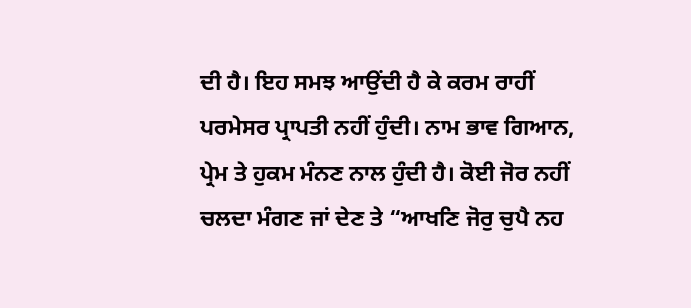ਦੀ ਹੈ। ਇਹ ਸਮਝ ਆਉਂਦੀ ਹੈ ਕੇ ਕਰਮ ਰਾਹੀਂ ਪਰਮੇਸਰ ਪ੍ਰਾਪਤੀ ਨਹੀਂ ਹੁੰਦੀ। ਨਾਮ ਭਾਵ ਗਿਆਨ, ਪ੍ਰੇਮ ਤੇ ਹੁਕਮ ਮੰਨਣ ਨਾਲ ਹੁੰਦੀ ਹੈ। ਕੋਈ ਜੋਰ ਨਹੀਂ ਚਲਦਾ ਮੰਗਣ ਜਾਂ ਦੇਣ ਤੇ “ਆਖਣਿ ਜੋਰੁ ਚੁਪੈ ਨਹ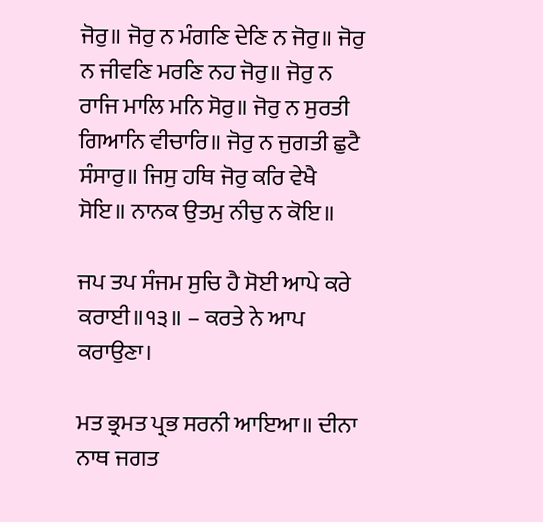ਜੋਰੁ॥ ਜੋਰੁ ਨ ਮੰਗਣਿ ਦੇਣਿ ਨ ਜੋਰੁ॥ ਜੋਰੁ ਨ ਜੀਵਣਿ ਮਰਣਿ ਨਹ ਜੋਰੁ॥ ਜੋਰੁ ਨ ਰਾਜਿ ਮਾਲਿ ਮਨਿ ਸੋਰੁ॥ ਜੋਰੁ ਨ ਸੁਰਤੀ ਗਿਆਨਿ ਵੀਚਾਰਿ॥ ਜੋਰੁ ਨ ਜੁਗਤੀ ਛੁਟੈ ਸੰਸਾਰੁ॥ ਜਿਸੁ ਹਥਿ ਜੋਰੁ ਕਰਿ ਵੇਖੈ ਸੋਇ॥ ਨਾਨਕ ਉਤਮੁ ਨੀਚੁ ਨ ਕੋਇ॥

ਜਪ ਤਪ ਸੰਜਮ ਸੁਚਿ ਹੈ ਸੋਈ ਆਪੇ ਕਰੇ ਕਰਾਈ॥੧੩॥ – ਕਰਤੇ ਨੇ ਆਪ ਕਰਾਉਣਾ।

ਮਤ ਭ੍ਰਮਤ ਪ੍ਰਭ ਸਰਨੀ ਆਇਆ॥ ਦੀਨਾ ਨਾਥ ਜਗਤ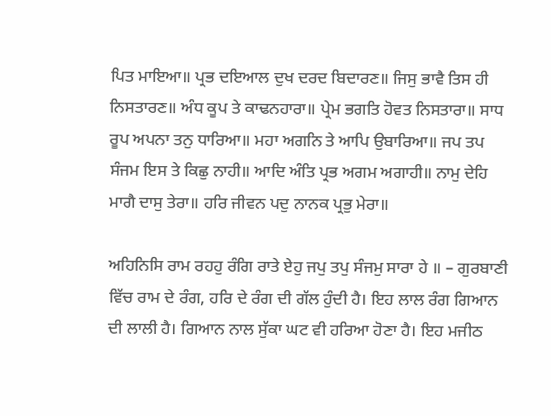ਪਿਤ ਮਾਇਆ॥ ਪ੍ਰਭ ਦਇਆਲ ਦੁਖ ਦਰਦ ਬਿਦਾਰਣ॥ ਜਿਸੁ ਭਾਵੈ ਤਿਸ ਹੀ ਨਿਸਤਾਰਣ॥ ਅੰਧ ਕੂਪ ਤੇ ਕਾਢਨਹਾਰਾ॥ ਪ੍ਰੇਮ ਭਗਤਿ ਹੋਵਤ ਨਿਸਤਾਰਾ॥ ਸਾਧ ਰੂਪ ਅਪਨਾ ਤਨੁ ਧਾਰਿਆ॥ ਮਹਾ ਅਗਨਿ ਤੇ ਆਪਿ ਉਬਾਰਿਆ॥ ਜਪ ਤਪ ਸੰਜਮ ਇਸ ਤੇ ਕਿਛੁ ਨਾਹੀ॥ ਆਦਿ ਅੰਤਿ ਪ੍ਰਭ ਅਗਮ ਅਗਾਹੀ॥ ਨਾਮੁ ਦੇਹਿ ਮਾਗੈ ਦਾਸੁ ਤੇਰਾ॥ ਹਰਿ ਜੀਵਨ ਪਦੁ ਨਾਨਕ ਪ੍ਰਭੁ ਮੇਰਾ॥

ਅਹਿਨਿਸਿ ਰਾਮ ਰਹਹੁ ਰੰਗਿ ਰਾਤੇ ਏਹੁ ਜਪੁ ਤਪੁ ਸੰਜਮੁ ਸਾਰਾ ਹੇ ॥ – ਗੁਰਬਾਣੀ ਵਿੱਚ ਰਾਮ ਦੇ ਰੰਗ, ਹਰਿ ਦੇ ਰੰਗ ਦੀ ਗੱਲ ਹੁੰਦੀ ਹੈ। ਇਹ ਲਾਲ ਰੰਗ ਗਿਆਨ ਦੀ ਲਾਲੀ ਹੈ। ਗਿਆਨ ਨਾਲ ਸੁੱਕਾ ਘਟ ਵੀ ਹਰਿਆ ਹੋਣਾ ਹੈ। ਇਹ ਮਜੀਠ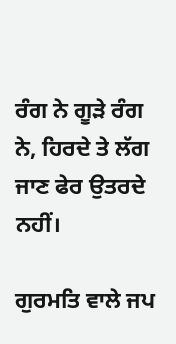ਰੰਗ ਨੇ ਗੂੜੇ ਰੰਗ ਨੇ, ਹਿਰਦੇ ਤੇ ਲੱਗ ਜਾਣ ਫੇਰ ਉਤਰਦੇ ਨਹੀਂ।

ਗੁਰਮਤਿ ਵਾਲੇ ਜਪ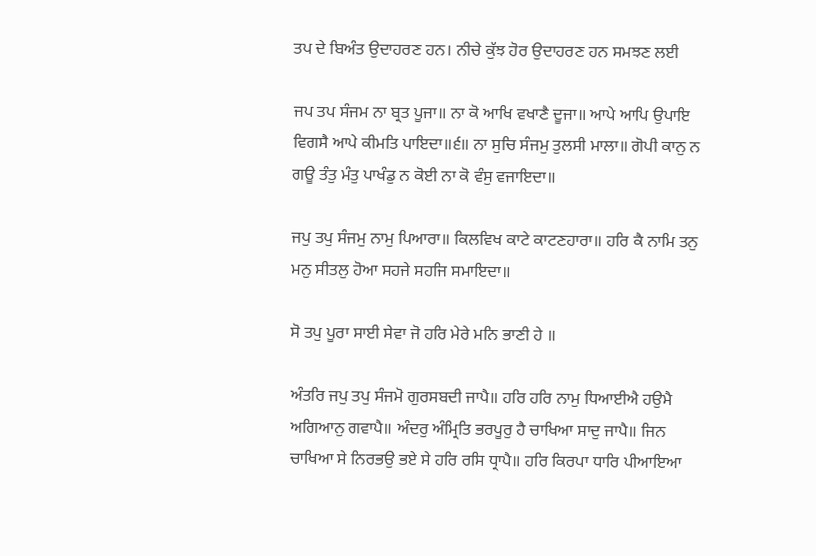ਤਪ ਦੇ ਬਿਅੰਤ ਉਦਾਹਰਣ ਹਨ। ਨੀਚੇ ਕੁੱਝ ਹੋਰ ਉਦਾਹਰਣ ਹਨ ਸਮਝਣ ਲਈ

ਜਪ ਤਪ ਸੰਜਮ ਨਾ ਬ੍ਰਤ ਪੂਜਾ॥ ਨਾ ਕੋ ਆਖਿ ਵਖਾਣੈ ਦੂਜਾ॥ ਆਪੇ ਆਪਿ ਉਪਾਇ ਵਿਗਸੈ ਆਪੇ ਕੀਮਤਿ ਪਾਇਦਾ॥੬॥ ਨਾ ਸੁਚਿ ਸੰਜਮੁ ਤੁਲਸੀ ਮਾਲਾ॥ ਗੋਪੀ ਕਾਨੁ ਨ ਗਊ ਤੰਤੁ ਮੰਤੁ ਪਾਖੰਡੁ ਨ ਕੋਈ ਨਾ ਕੋ ਵੰਸੁ ਵਜਾਇਦਾ॥

ਜਪੁ ਤਪੁ ਸੰਜਮੁ ਨਾਮੁ ਪਿਆਰਾ॥ ਕਿਲਵਿਖ ਕਾਟੇ ਕਾਟਣਹਾਰਾ॥ ਹਰਿ ਕੈ ਨਾਮਿ ਤਨੁ ਮਨੁ ਸੀਤਲੁ ਹੋਆ ਸਹਜੇ ਸਹਜਿ ਸਮਾਇਦਾ॥

ਸੋ ਤਪੁ ਪੂਰਾ ਸਾਈ ਸੇਵਾ ਜੋ ਹਰਿ ਮੇਰੇ ਮਨਿ ਭਾਣੀ ਹੇ ॥

ਅੰਤਰਿ ਜਪੁ ਤਪੁ ਸੰਜਮੋ ਗੁਰਸਬਦੀ ਜਾਪੈ॥ ਹਰਿ ਹਰਿ ਨਾਮੁ ਧਿਆਈਐ ਹਉਮੈ ਅਗਿਆਨੁ ਗਵਾਪੈ॥ ਅੰਦਰੁ ਅੰਮ੍ਰਿਤਿ ਭਰਪੂਰੁ ਹੈ ਚਾਖਿਆ ਸਾਦੁ ਜਾਪੈ॥ ਜਿਨ ਚਾਖਿਆ ਸੇ ਨਿਰਭਉ ਭਏ ਸੇ ਹਰਿ ਰਸਿ ਧ੍ਰਾਪੈ॥ ਹਰਿ ਕਿਰਪਾ ਧਾਰਿ ਪੀਆਇਆ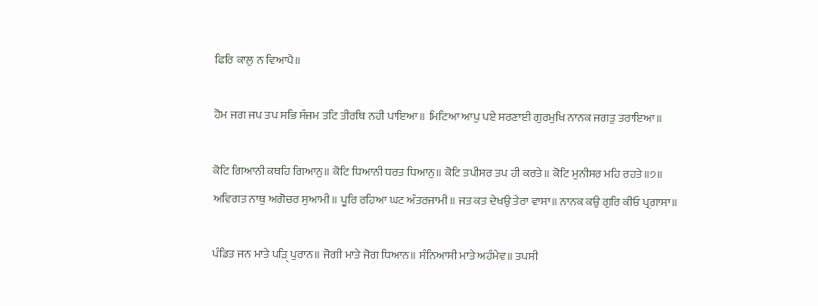ਫਿਰਿ ਕਾਲੁ ਨ ਵਿਆਪੈ॥

ਹੋਮ ਜਗ ਜਪ ਤਪ ਸਭਿ ਸੰਜਮ ਤਟਿ ਤੀਰਥਿ ਨਹੀ ਪਾਇਆ॥ ਮਿਟਿਆ ਆਪੁ ਪਏ ਸਰਣਾਈ ਗੁਰਮੁਖਿ ਨਾਨਕ ਜਗਤੁ ਤਰਾਇਆ॥

ਕੋਟਿ ਗਿਆਨੀ ਕਥਹਿ ਗਿਆਨੁ॥ ਕੋਟਿ ਧਿਆਨੀ ਧਰਤ ਧਿਆਨੁ॥ ਕੋਟਿ ਤਪੀਸਰ ਤਪ ਹੀ ਕਰਤੇ॥ ਕੋਟਿ ਮੁਨੀਸਰ ਮਹਿ ਰਹਤੇ॥੭॥ ਅਵਿਗਤ ਨਾਥੁ ਅਗੋਚਰ ਸੁਆਮੀ॥ ਪੂਰਿ ਰਹਿਆ ਘਟ ਅੰਤਰਜਾਮੀ॥ ਜਤ ਕਤ ਦੇਖਉ ਤੇਰਾ ਵਾਸਾ॥ ਨਾਨਕ ਕਉ ਗੁਰਿ ਕੀਓ ਪ੍ਰਗਾਸਾ॥

ਪੰਡਿਤ ਜਨ ਮਾਤੇ ਪੜਿੑ ਪੁਰਾਨ॥ ਜੋਗੀ ਮਾਤੇ ਜੋਗ ਧਿਆਨ॥ ਸੰਨਿਆਸੀ ਮਾਤੇ ਅਹੰਮੇਵ॥ ਤਪਸੀ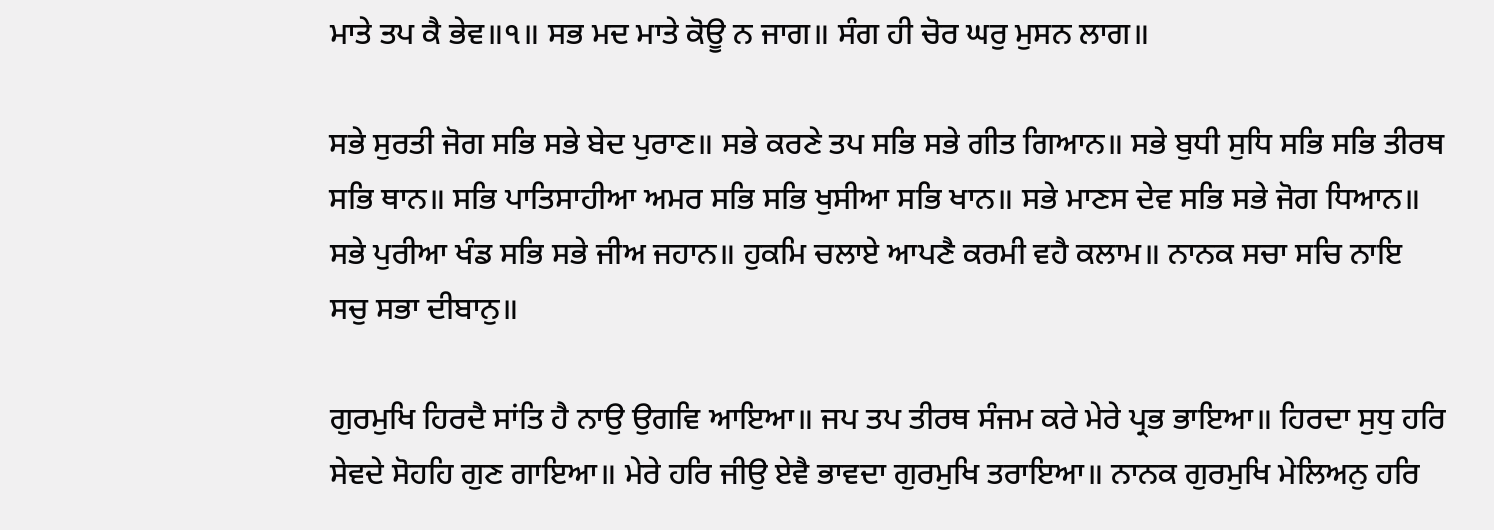ਮਾਤੇ ਤਪ ਕੈ ਭੇਵ॥੧॥ ਸਭ ਮਦ ਮਾਤੇ ਕੋਊ ਨ ਜਾਗ॥ ਸੰਗ ਹੀ ਚੋਰ ਘਰੁ ਮੁਸਨ ਲਾਗ॥

ਸਭੇ ਸੁਰਤੀ ਜੋਗ ਸਭਿ ਸਭੇ ਬੇਦ ਪੁਰਾਣ॥ ਸਭੇ ਕਰਣੇ ਤਪ ਸਭਿ ਸਭੇ ਗੀਤ ਗਿਆਨ॥ ਸਭੇ ਬੁਧੀ ਸੁਧਿ ਸਭਿ ਸਭਿ ਤੀਰਥ ਸਭਿ ਥਾਨ॥ ਸਭਿ ਪਾਤਿਸਾਹੀਆ ਅਮਰ ਸਭਿ ਸਭਿ ਖੁਸੀਆ ਸਭਿ ਖਾਨ॥ ਸਭੇ ਮਾਣਸ ਦੇਵ ਸਭਿ ਸਭੇ ਜੋਗ ਧਿਆਨ॥ ਸਭੇ ਪੁਰੀਆ ਖੰਡ ਸਭਿ ਸਭੇ ਜੀਅ ਜਹਾਨ॥ ਹੁਕਮਿ ਚਲਾਏ ਆਪਣੈ ਕਰਮੀ ਵਹੈ ਕਲਾਮ॥ ਨਾਨਕ ਸਚਾ ਸਚਿ ਨਾਇ ਸਚੁ ਸਭਾ ਦੀਬਾਨੁ॥

ਗੁਰਮੁਖਿ ਹਿਰਦੈ ਸਾਂਤਿ ਹੈ ਨਾਉ ਉਗਵਿ ਆਇਆ॥ ਜਪ ਤਪ ਤੀਰਥ ਸੰਜਮ ਕਰੇ ਮੇਰੇ ਪ੍ਰਭ ਭਾਇਆ॥ ਹਿਰਦਾ ਸੁਧੁ ਹਰਿ ਸੇਵਦੇ ਸੋਹਹਿ ਗੁਣ ਗਾਇਆ॥ ਮੇਰੇ ਹਰਿ ਜੀਉ ਏਵੈ ਭਾਵਦਾ ਗੁਰਮੁਖਿ ਤਰਾਇਆ॥ ਨਾਨਕ ਗੁਰਮੁਖਿ ਮੇਲਿਅਨੁ ਹਰਿ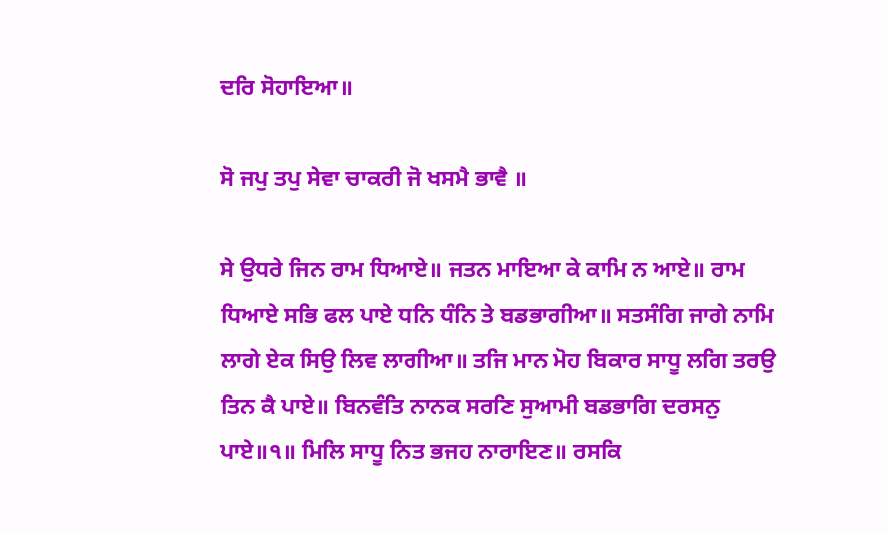ਦਰਿ ਸੋਹਾਇਆ॥

ਸੋ ਜਪੁ ਤਪੁ ਸੇਵਾ ਚਾਕਰੀ ਜੋ ਖਸਮੈ ਭਾਵੈ ॥

ਸੇ ਉਧਰੇ ਜਿਨ ਰਾਮ ਧਿਆਏ॥ ਜਤਨ ਮਾਇਆ ਕੇ ਕਾਮਿ ਨ ਆਏ॥ ਰਾਮ ਧਿਆਏ ਸਭਿ ਫਲ ਪਾਏ ਧਨਿ ਧੰਨਿ ਤੇ ਬਡਭਾਗੀਆ॥ ਸਤਸੰਗਿ ਜਾਗੇ ਨਾਮਿ ਲਾਗੇ ਏਕ ਸਿਉ ਲਿਵ ਲਾਗੀਆ॥ ਤਜਿ ਮਾਨ ਮੋਹ ਬਿਕਾਰ ਸਾਧੂ ਲਗਿ ਤਰਉ ਤਿਨ ਕੈ ਪਾਏ॥ ਬਿਨਵੰਤਿ ਨਾਨਕ ਸਰਣਿ ਸੁਆਮੀ ਬਡਭਾਗਿ ਦਰਸਨੁ ਪਾਏ॥੧॥ ਮਿਲਿ ਸਾਧੂ ਨਿਤ ਭਜਹ ਨਾਰਾਇਣ॥ ਰਸਕਿ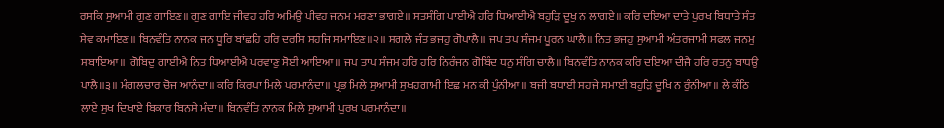ਰਸਕਿ ਸੁਆਮੀ ਗੁਣ ਗਾਇਣ॥ ਗੁਣ ਗਾਇ ਜੀਵਹ ਹਰਿ ਅਮਿਉ ਪੀਵਹ ਜਨਮ ਮਰਣਾ ਭਾਗਏ॥ ਸਤਸੰਗਿ ਪਾਈਐ ਹਰਿ ਧਿਆਈਐ ਬਹੁੜਿ ਦੂਖੁ ਨ ਲਾਗਏ॥ ਕਰਿ ਦਇਆ ਦਾਤੇ ਪੁਰਖ ਬਿਧਾਤੇ ਸੰਤ ਸੇਵ ਕਮਾਇਣ॥ ਬਿਨਵੰਤਿ ਨਾਨਕ ਜਨ ਧੂਰਿ ਬਾਂਛਹਿ ਹਰਿ ਦਰਸਿ ਸਹਜਿ ਸਮਾਇਣ॥੨॥ ਸਗਲੇ ਜੰਤ ਭਜਹੁ ਗੋਪਾਲੈ॥ ਜਪ ਤਪ ਸੰਜਮ ਪੂਰਨ ਘਾਲੈ॥ ਨਿਤ ਭਜਹੁ ਸੁਆਮੀ ਅੰਤਰਜਾਮੀ ਸਫਲ ਜਨਮੁ ਸਬਾਇਆ॥ ਗੋਬਿਦੁ ਗਾਈਐ ਨਿਤ ਧਿਆਈਐ ਪਰਵਾਣੁ ਸੋਈ ਆਇਆ॥ ਜਪ ਤਾਪ ਸੰਜਮ ਹਰਿ ਹਰਿ ਨਿਰੰਜਨ ਗੋਬਿੰਦ ਧਨੁ ਸੰਗਿ ਚਾਲੈ॥ ਬਿਨਵੰਤਿ ਨਾਨਕ ਕਰਿ ਦਇਆ ਦੀਜੈ ਹਰਿ ਰਤਨੁ ਬਾਧਉ ਪਾਲੈ॥੩॥ ਮੰਗਲਚਾਰ ਚੋਜ ਆਨੰਦਾ॥ ਕਰਿ ਕਿਰਪਾ ਮਿਲੇ ਪਰਮਾਨੰਦਾ॥ ਪ੍ਰਭ ਮਿਲੇ ਸੁਆਮੀ ਸੁਖਹਗਾਮੀ ਇਛ ਮਨ ਕੀ ਪੁੰਨੀਆ॥ ਬਜੀ ਬਧਾਈ ਸਹਜੇ ਸਮਾਈ ਬਹੁੜਿ ਦੂਖਿ ਨ ਰੁੰਨੀਆ॥ ਲੇ ਕੰਠਿ ਲਾਏ ਸੁਖ ਦਿਖਾਏ ਬਿਕਾਰ ਬਿਨਸੇ ਮੰਦਾ॥ ਬਿਨਵੰਤਿ ਨਾਨਕ ਮਿਲੇ ਸੁਆਮੀ ਪੁਰਖ ਪਰਮਾਨੰਦਾ॥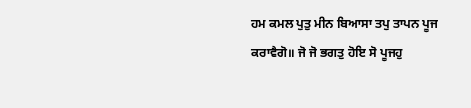ਹਮ ਕਮਲ ਪੁਤੁ ਮੀਨ ਬਿਆਸਾ ਤਪੁ ਤਾਪਨ ਪੂਜ ਕਰਾਵੈਗੋ॥ ਜੋ ਜੋ ਭਗਤੁ ਹੋਇ ਸੋ ਪੂਜਹੁ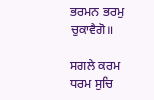ਭਰਮਨ ਭਰਮੁ ਚੁਕਾਵੈਗੋ॥

ਸਗਲੇ ਕਰਮ ਧਰਮ ਸੁਚਿ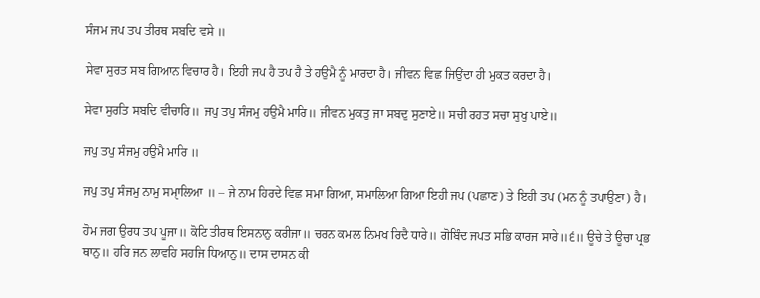ਸੰਜਮ ਜਪ ਤਪ ਤੀਰਥ ਸਬਦਿ ਵਸੇ ॥

ਸੇਵਾ ਸੁਰਤ ਸਬ ਗਿਆਨ ਵਿਚਾਰ ਹੈ। ਇਹੀ ਜਪ ਹੈ ਤਪ ਹੈ ਤੇ ਹਉਮੈ ਨੂੰ ਮਾਰਦਾ ਹੈ। ਜੀਵਨ ਵਿਛ ਜਿਉਂਦਾ ਹੀ ਮੁਕਤ ਕਰਦਾ ਹੈ।

ਸੇਵਾ ਸੁਰਤਿ ਸਬਦਿ ਵੀਚਾਰਿ॥ ਜਪੁ ਤਪੁ ਸੰਜਮੁ ਹਉਮੈ ਮਾਰਿ॥ ਜੀਵਨ ਮੁਕਤੁ ਜਾ ਸਬਦੁ ਸੁਣਾਏ॥ ਸਚੀ ਰਹਤ ਸਚਾ ਸੁਖੁ ਪਾਏ॥

ਜਪੁ ਤਪੁ ਸੰਜਮੁ ਹਉਮੈ ਮਾਰਿ ॥

ਜਪੁ ਤਪੁ ਸੰਜਮੁ ਨਾਮੁ ਸਮੑਾਲਿਆ ॥ – ਜੇ ਨਾਮ ਹਿਰਦੇ ਵਿਛ ਸਮਾ ਗਿਆ, ਸਮਾਲਿਆ ਗਿਆ ਇਹੀ ਜਪ (ਪਛਾਣ) ਤੇ ਇਹੀ ਤਪ (ਮਨ ਨੂੰ ਤਪਾਉਣਾ) ਹੈ।

ਹੋਮ ਜਗ ਉਰਧ ਤਪ ਪੂਜਾ॥ ਕੋਟਿ ਤੀਰਥ ਇਸਨਾਨੁ ਕਰੀਜਾ॥ ਚਰਨ ਕਮਲ ਨਿਮਖ ਰਿਦੈ ਧਾਰੇ॥ ਗੋਬਿੰਦ ਜਪਤ ਸਭਿ ਕਾਰਜ ਸਾਰੇ॥੬॥ ਊਚੇ ਤੇ ਊਚਾ ਪ੍ਰਭ ਥਾਨੁ॥ ਹਰਿ ਜਨ ਲਾਵਹਿ ਸਹਜਿ ਧਿਆਨੁ॥ ਦਾਸ ਦਾਸਨ ਕੀ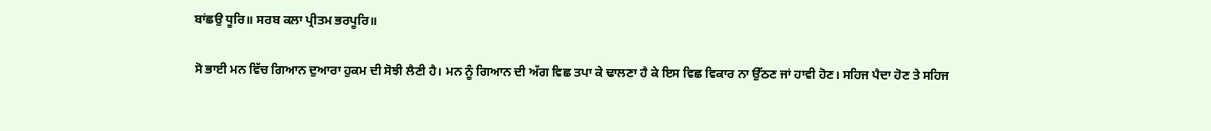ਬਾਂਛਉ ਧੂਰਿ॥ ਸਰਬ ਕਲਾ ਪ੍ਰੀਤਮ ਭਰਪੂਰਿ॥

ਸੋ ਭਾਈ ਮਨ ਵਿੱਚ ਗਿਆਨ ਦੁਆਰਾ ਹੁਕਮ ਦੀ ਸੋਝੀ ਲੈਣੀ ਹੈ। ਮਨ ਨੂੰ ਗਿਆਨ ਦੀ ਅੱਗ ਵਿਛ ਤਪਾ ਕੇ ਢਾਲਣਾ ਹੈ ਕੇ ਇਸ ਵਿਛ ਵਿਕਾਰ ਨਾ ਉੱਠਣ ਜਾਂ ਹਾਵੀ ਹੋਣ। ਸਹਿਜ ਪੈਦਾ ਹੋਣ ਤੇ ਸਹਿਜ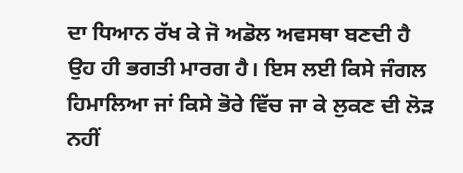ਦਾ ਧਿਆਨ ਰੱਖ ਕੇ ਜੋ ਅਡੋਲ ਅਵਸਥਾ ਬਣਦੀ ਹੈ ਉਹ ਹੀ ਭਗਤੀ ਮਾਰਗ ਹੈ। ਇਸ ਲਈ ਕਿਸੇ ਜੰਗਲ ਹਿਮਾਲਿਆ ਜਾਂ ਕਿਸੇ ਭੋਰੇ ਵਿੱਚ ਜਾ ਕੇ ਲੁਕਣ ਦੀ ਲੋੜ ਨਹੀਂ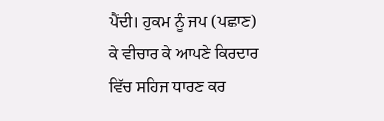ਪੈਂਦੀ। ਹੁਕਮ ਨੂੰ ਜਪ (ਪਛਾਣ) ਕੇ ਵੀਚਾਰ ਕੇ ਆਪਣੇ ਕਿਰਦਾਰ ਵਿੱਚ ਸਹਿਜ ਧਾਰਣ ਕਰ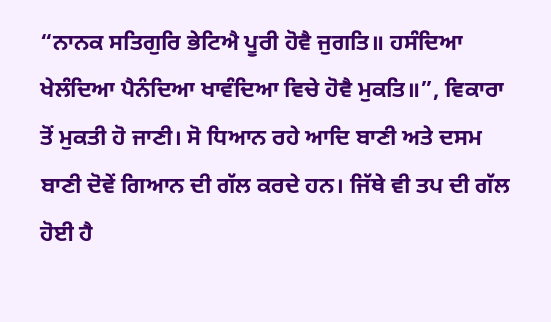“ਨਾਨਕ ਸਤਿਗੁਰਿ ਭੇਟਿਐ ਪੂਰੀ ਹੋਵੈ ਜੁਗਤਿ॥ ਹਸੰਦਿਆ ਖੇਲੰਦਿਆ ਪੈਨੰਦਿਆ ਖਾਵੰਦਿਆ ਵਿਚੇ ਹੋਵੈ ਮੁਕਤਿ॥”, ਵਿਕਾਰਾ ਤੋਂ ਮੁਕਤੀ ਹੋ ਜਾਣੀ। ਸੋ ਧਿਆਨ ਰਹੇ ਆਦਿ ਬਾਣੀ ਅਤੇ ਦਸਮ ਬਾਣੀ ਦੋਵੇਂ ਗਿਆਨ ਦੀ ਗੱਲ ਕਰਦੇ ਹਨ। ਜਿੱਥੇ ਵੀ ਤਪ ਦੀ ਗੱਲ ਹੋਈ ਹੈ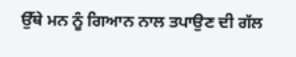ਉੱਥੇ ਮਨ ਨੂੰ ਗਿਆਨ ਨਾਲ ਤਪਾਉਣ ਦੀ ਗੱਲ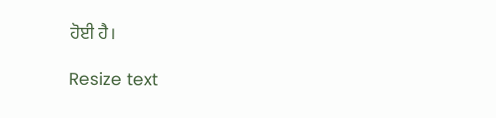ਹੋਈ ਹੈ।

Resize text